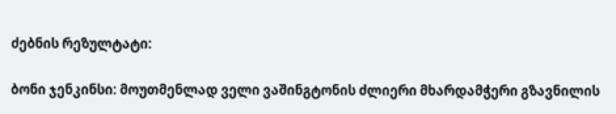ძებნის რეზულტატი:

ბონი ჯენკინსი: მოუთმენლად ველი ვაშინგტონის ძლიერი მხარდამჭერი გზავნილის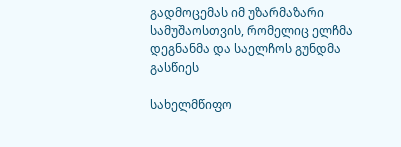გადმოცემას იმ უზარმაზარი სამუშაოსთვის, რომელიც ელჩმა დეგნანმა და საელჩოს გუნდმა გასწიეს

სახელმწიფო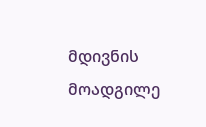მდივნის მოადგილე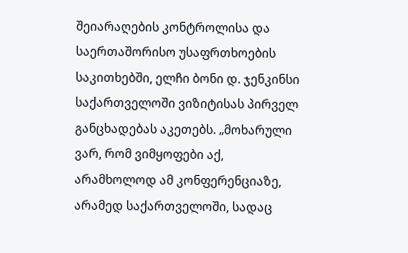შეიარაღების კონტროლისა და საერთაშორისო უსაფრთხოების საკითხებში, ელჩი ბონი დ. ჯენკინსი საქართველოში ვიზიტისას პირველ განცხადებას აკეთებს. „მოხარული ვარ, რომ ვიმყოფები აქ, არამხოლოდ ამ კონფერენციაზე, არამედ საქართველოში, სადაც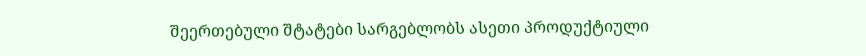შეერთებული შტატები სარგებლობს ასეთი პროდუქტიული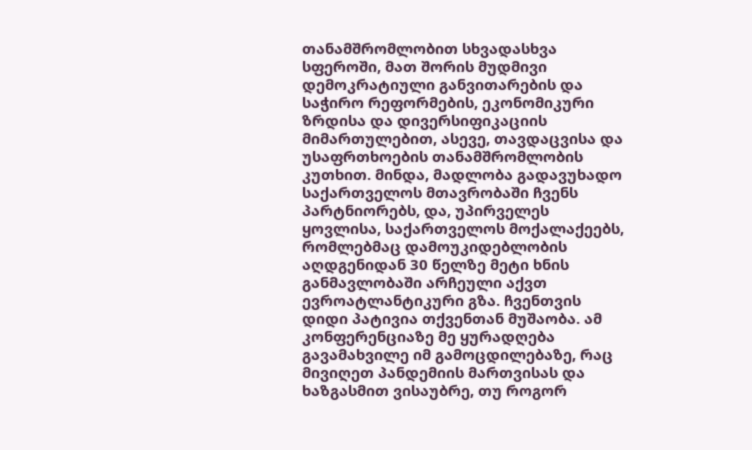თანამშრომლობით სხვადასხვა სფეროში, მათ შორის მუდმივი დემოკრატიული განვითარების და საჭირო რეფორმების, ეკონომიკური ზრდისა და დივერსიფიკაციის მიმართულებით, ასევე, თავდაცვისა და უსაფრთხოების თანამშრომლობის კუთხით. მინდა, მადლობა გადავუხადო საქართველოს მთავრობაში ჩვენს პარტნიორებს, და, უპირველეს ყოვლისა, საქართველოს მოქალაქეებს, რომლებმაც დამოუკიდებლობის აღდგენიდან 30 წელზე მეტი ხნის განმავლობაში არჩეული აქვთ ევროატლანტიკური გზა. ჩვენთვის დიდი პატივია თქვენთან მუშაობა. ამ კონფერენციაზე მე ყურადღება გავამახვილე იმ გამოცდილებაზე, რაც მივიღეთ პანდემიის მართვისას და ხაზგასმით ვისაუბრე, თუ როგორ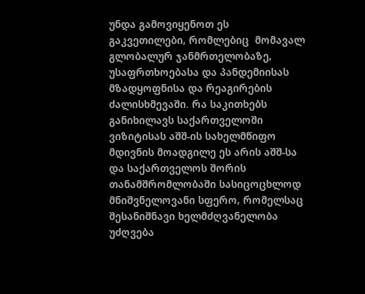უნდა გამოვიყენოთ ეს გაკვეთილები, რომლებიც  მომავალ გლობალურ ჯანმრთელობაზე, უსაფრთხოებასა და პანდემიისას მზადყოფნისა და რეაგირების ძალისხმევაში. რა საკითხებს განიხილავს საქართველოში ვიზიტისას აშშ-ის სახელმწიფო მდივნის მოადგილე ეს არის აშშ-სა და საქართველოს შორის თანამშრომლობაში სასიცოცხლოდ მნიშვნელოვანი სფერო, რომელსაც შესანიშნავი ხელმძღვანელობა უძღვება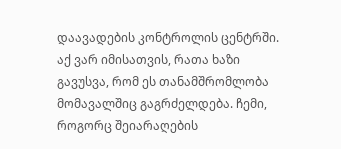დაავადების კონტროლის ცენტრში. აქ ვარ იმისათვის, რათა ხაზი გავუსვა, რომ ეს თანამშრომლობა მომავალშიც გაგრძელდება. ჩემი, როგორც შეიარაღების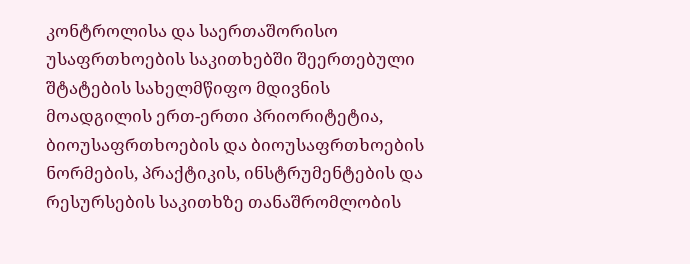კონტროლისა და საერთაშორისო უსაფრთხოების საკითხებში შეერთებული შტატების სახელმწიფო მდივნის მოადგილის ერთ-ერთი პრიორიტეტია,  ბიოუსაფრთხოების და ბიოუსაფრთხოების ნორმების, პრაქტიკის, ინსტრუმენტების და რესურსების საკითხზე თანაშრომლობის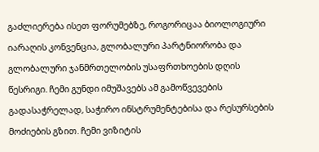გაძლიერება ისეთ ფორუმებზე, როგორიცაა ბიოლოგიური იარაღის კონვენცია, გლობალური პარტნიორობა და გლობალური ჯანმრთელობის უსაფრთხოების დღის წესრიგი. ჩემი გუნდი იმუშავებს ამ გამოწვევების გადასაჭრელად, საჭირო ინსტრუმენტებისა და რესურსების მოძიების გზით. ჩემი ვიზიტის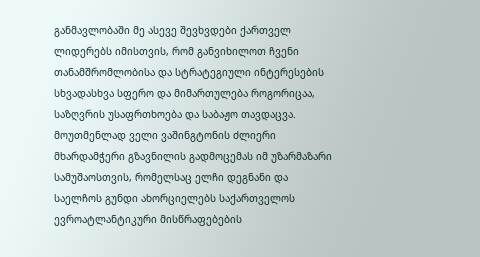განმავლობაში მე ასევე შევხვდები ქართველ ლიდერებს იმისთვის, რომ განვიხილოთ ჩვენი თანამშრომლობისა და სტრატეგიული ინტერესების სხვადასხვა სფერო და მიმართულება როგორიცაა, საზღვრის უსაფრთხოება და საბაჟო თავდაცვა. მოუთმენლად ველი ვაშინგტონის ძლიერი მხარდამჭერი გზავნილის გადმოცემას იმ უზარმაზარი სამუშაოსთვის, რომელსაც ელჩი დეგნანი და საელჩოს გუნდი ახორციელებს საქართველოს ევროატლანტიკური მისწრაფებების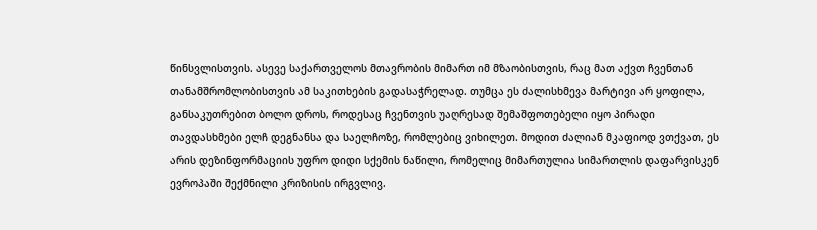წინსვლისთვის. ასევე საქართველოს მთავრობის მიმართ იმ მზაობისთვის, რაც მათ აქვთ ჩვენთან თანამშრომლობისთვის ამ საკითხების გადასაჭრელად. თუმცა ეს ძალისხმევა მარტივი არ ყოფილა, განსაკუთრებით ბოლო დროს, როდესაც ჩვენთვის უაღრესად შემაშფოთებელი იყო პირადი თავდასხმები ელჩ დეგნანსა და საელჩოზე, რომლებიც ვიხილეთ. მოდით ძალიან მკაფიოდ ვთქვათ, ეს არის დეზინფორმაციის უფრო დიდი სქემის ნაწილი, რომელიც მიმართულია სიმართლის დაფარვისკენ ევროპაში შექმნილი კრიზისის ირგვლივ.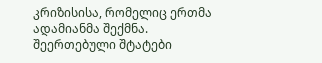კრიზისისა, რომელიც ერთმა ადამიანმა შექმნა. შეერთებული შტატები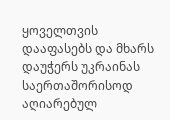ყოველთვის დააფასებს და მხარს დაუჭერს უკრაინას საერთაშორისოდ აღიარებულ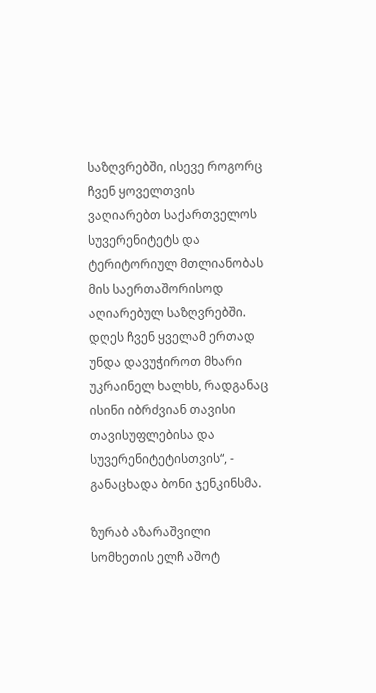საზღვრებში, ისევე როგორც ჩვენ ყოველთვის ვაღიარებთ საქართველოს სუვერენიტეტს და ტერიტორიულ მთლიანობას მის საერთაშორისოდ აღიარებულ საზღვრებში. დღეს ჩვენ ყველამ ერთად უნდა დავუჭიროთ მხარი უკრაინელ ხალხს, რადგანაც ისინი იბრძვიან თავისი თავისუფლებისა და სუვერენიტეტისთვის“, - განაცხადა ბონი ჯენკინსმა.

ზურაბ აზარაშვილი სომხეთის ელჩ აშოტ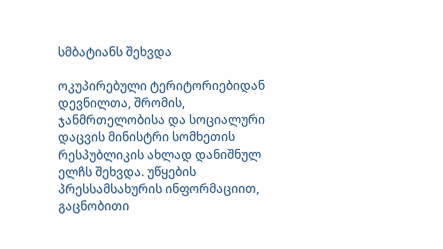სმბატიანს შეხვდა

ოკუპირებული ტერიტორიებიდან დევნილთა, შრომის, ჯანმრთელობისა და სოციალური დაცვის მინისტრი სომხეთის რესპუბლიკის ახლად დანიშნულ ელჩს შეხვდა. უწყების პრესსამსახურის ინფორმაციით, გაცნობითი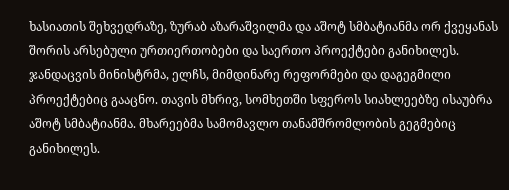ხასიათის შეხვედრაზე, ზურაბ აზარაშვილმა და აშოტ სმბატიანმა ორ ქვეყანას შორის არსებული ურთიერთობები და საერთო პროექტები განიხილეს. ჯანდაცვის მინისტრმა, ელჩს, მიმდინარე რეფორმები და დაგეგმილი პროექტებიც გააცნო. თავის მხრივ, სომხეთში სფეროს სიახლეებზე ისაუბრა აშოტ სმბატიანმა. მხარეებმა სამომავლო თანამშრომლობის გეგმებიც განიხილეს.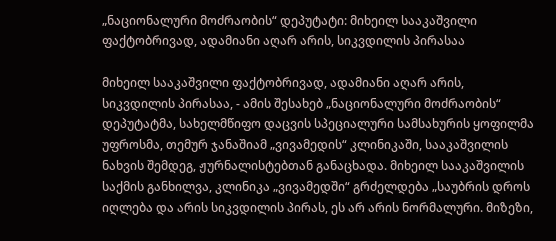„ნაციონალური მოძრაობის“ დეპუტატი: მიხეილ სააკაშვილი ფაქტობრივად, ადამიანი აღარ არის, სიკვდილის პირასაა

მიხეილ სააკაშვილი ფაქტობრივად, ადამიანი აღარ არის, სიკვდილის პირასაა, - ამის შესახებ „ნაციონალური მოძრაობის“ დეპუტატმა, სახელმწიფო დაცვის სპეციალური სამსახურის ყოფილმა უფროსმა, თემურ ჯანაშიამ „ვივამედის“ კლინიკაში, სააკაშვილის ნახვის შემდეგ, ჟურნალისტებთან განაცხადა. მიხეილ სააკაშვილის საქმის განხილვა, კლინიკა „ვივამედში“ გრძელდება „საუბრის დროს იღლება და არის სიკვდილის პირას, ეს არ არის ნორმალური. მიზეზი,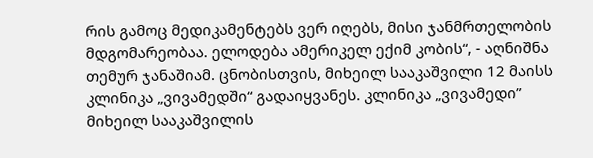რის გამოც მედიკამენტებს ვერ იღებს, მისი ჯანმრთელობის მდგომარეობაა. ელოდება ამერიკელ ექიმ კობის“, - აღნიშნა თემურ ჯანაშიამ. ცნობისთვის, მიხეილ სააკაშვილი 12 მაისს კლინიკა „ვივამედში“ გადაიყვანეს. კლინიკა „ვივამედი” მიხეილ სააკაშვილის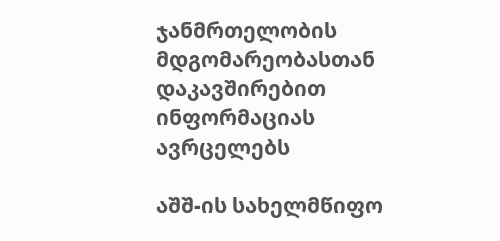ჯანმრთელობის მდგომარეობასთან დაკავშირებით ინფორმაციას ავრცელებს

აშშ-ის სახელმწიფო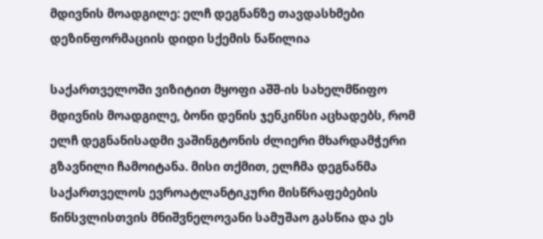მდივნის მოადგილე: ელჩ დეგნანზე თავდასხმები დეზინფორმაციის დიდი სქემის ნაწილია

საქართველოში ვიზიტით მყოფი აშშ-ის სახელმწიფო მდივნის მოადგილე, ბონი დენის ჯენკინსი აცხადებს, რომ ელჩ დეგნანისადმი ვაშინგტონის ძლიერი მხარდამჭერი გზავნილი ჩამოიტანა. მისი თქმით, ელჩმა დეგნანმა საქართველოს ევროატლანტიკური მისწრაფებების წინსვლისთვის მნიშვნელოვანი სამუშაო გასწია და ეს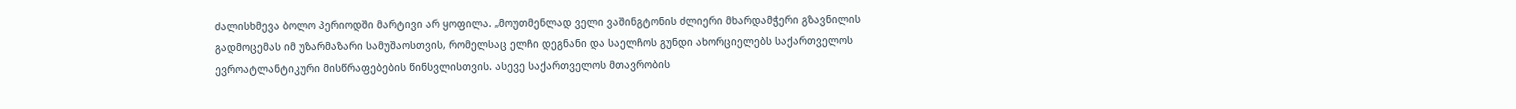ძალისხმევა ბოლო პერიოდში მარტივი არ ყოფილა. „მოუთმენლად ველი ვაშინგტონის ძლიერი მხარდამჭერი გზავნილის გადმოცემას იმ უზარმაზარი სამუშაოსთვის, რომელსაც ელჩი დეგნანი და საელჩოს გუნდი ახორციელებს საქართველოს ევროატლანტიკური მისწრაფებების წინსვლისთვის. ასევე საქართველოს მთავრობის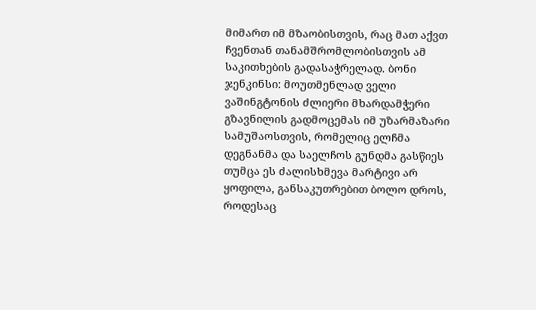მიმართ იმ მზაობისთვის, რაც მათ აქვთ ჩვენთან თანამშრომლობისთვის ამ საკითხების გადასაჭრელად. ბონი ჯენკინსი: მოუთმენლად ველი ვაშინგტონის ძლიერი მხარდამჭერი გზავნილის გადმოცემას იმ უზარმაზარი სამუშაოსთვის, რომელიც ელჩმა დეგნანმა და საელჩოს გუნდმა გასწიეს თუმცა ეს ძალისხმევა მარტივი არ ყოფილა, განსაკუთრებით ბოლო დროს, როდესაც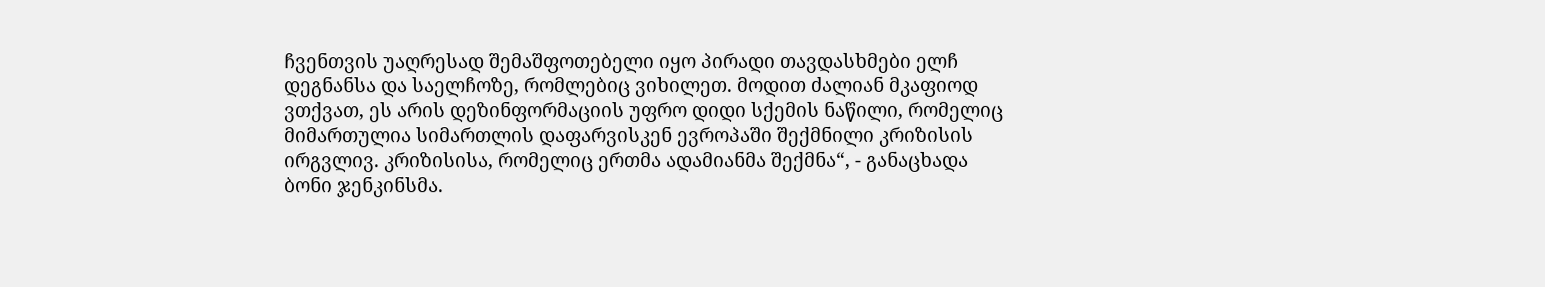ჩვენთვის უაღრესად შემაშფოთებელი იყო პირადი თავდასხმები ელჩ დეგნანსა და საელჩოზე, რომლებიც ვიხილეთ. მოდით ძალიან მკაფიოდ ვთქვათ, ეს არის დეზინფორმაციის უფრო დიდი სქემის ნაწილი, რომელიც მიმართულია სიმართლის დაფარვისკენ ევროპაში შექმნილი კრიზისის ირგვლივ. კრიზისისა, რომელიც ერთმა ადამიანმა შექმნა“, - განაცხადა ბონი ჯენკინსმა.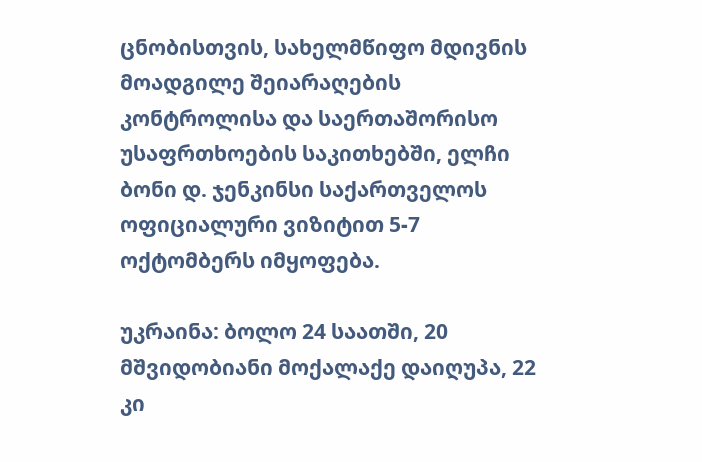ცნობისთვის, სახელმწიფო მდივნის მოადგილე შეიარაღების კონტროლისა და საერთაშორისო უსაფრთხოების საკითხებში, ელჩი ბონი დ. ჯენკინსი საქართველოს ოფიციალური ვიზიტით 5-7 ოქტომბერს იმყოფება.

უკრაინა: ბოლო 24 საათში, 20 მშვიდობიანი მოქალაქე დაიღუპა, 22 კი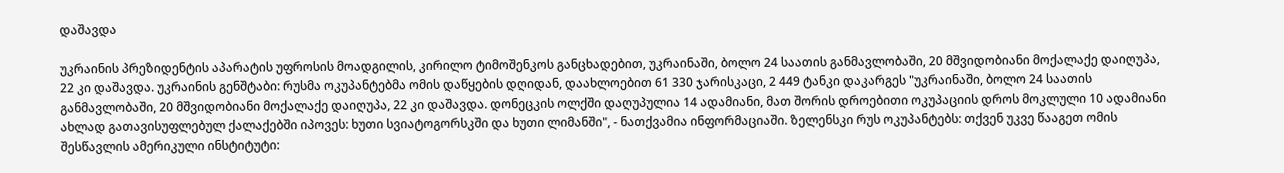დაშავდა

უკრაინის პრეზიდენტის აპარატის უფროსის მოადგილის, კირილო ტიმოშენკოს განცხადებით, უკრაინაში, ბოლო 24 საათის განმავლობაში, 20 მშვიდობიანი მოქალაქე დაიღუპა, 22 კი დაშავდა. უკრაინის გენშტაბი: რუსმა ოკუპანტებმა ომის დაწყების დღიდან, დაახლოებით 61 330 ჯარისკაცი, 2 449 ტანკი დაკარგეს "უკრაინაში, ბოლო 24 საათის განმავლობაში, 20 მშვიდობიანი მოქალაქე დაიღუპა, 22 კი დაშავდა. დონეცკის ოლქში დაღუპულია 14 ადამიანი, მათ შორის დროებითი ოკუპაციის დროს მოკლული 10 ადამიანი ახლად გათავისუფლებულ ქალაქებში იპოვეს: ხუთი სვიატოგორსკში და ხუთი ლიმანში", - ნათქვამია ინფორმაციაში. ზელენსკი რუს ოკუპანტებს: თქვენ უკვე წააგეთ ომის შესწავლის ამერიკული ინსტიტუტი: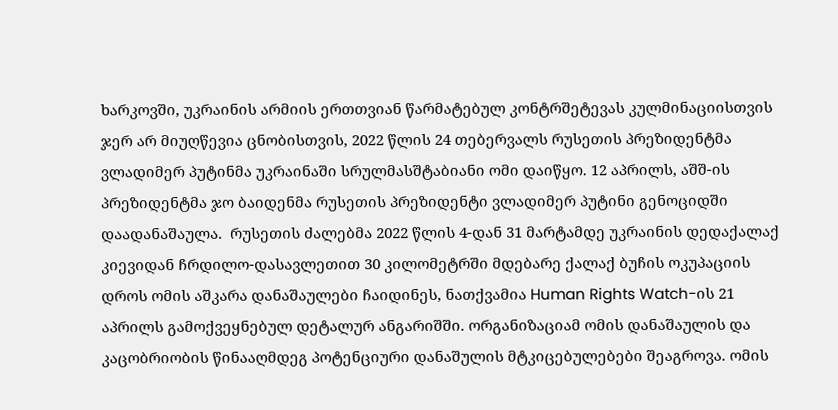ხარკოვში, უკრაინის არმიის ერთთვიან წარმატებულ კონტრშეტევას კულმინაციისთვის ჯერ არ მიუღწევია ცნობისთვის, 2022 წლის 24 თებერვალს რუსეთის პრეზიდენტმა ვლადიმერ პუტინმა უკრაინაში სრულმასშტაბიანი ომი დაიწყო. 12 აპრილს, აშშ-ის პრეზიდენტმა ჯო ბაიდენმა რუსეთის პრეზიდენტი ვლადიმერ პუტინი გენოციდში დაადანაშაულა.  რუსეთის ძალებმა 2022 წლის 4-დან 31 მარტამდე უკრაინის დედაქალაქ კიევიდან ჩრდილო-დასავლეთით 30 კილომეტრში მდებარე ქალაქ ბუჩის ოკუპაციის დროს ომის აშკარა დანაშაულები ჩაიდინეს, ნათქვამია Human Rights Watch-ის 21 აპრილს გამოქვეყნებულ დეტალურ ანგარიშში. ორგანიზაციამ ომის დანაშაულის და კაცობრიობის წინააღმდეგ პოტენციური დანაშულის მტკიცებულებები შეაგროვა. ომის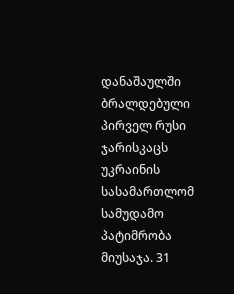დანაშაულში ბრალდებული პირველ რუსი ჯარისკაცს უკრაინის სასამართლომ სამუდამო პატიმრობა მიუსაჯა. 31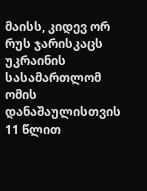მაისს, კიდევ ორ რუს ჯარისკაცს უკრაინის სასამართლომ ომის დანაშაულისთვის 11 წლით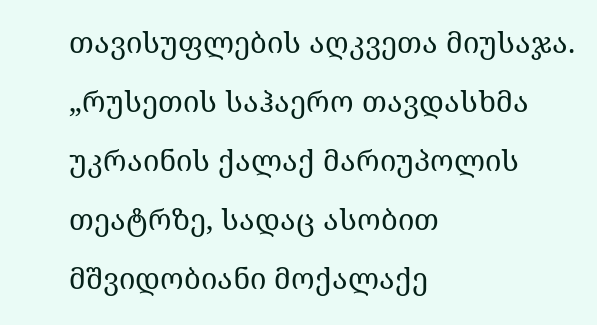თავისუფლების აღკვეთა მიუსაჯა. „რუსეთის საჰაერო თავდასხმა უკრაინის ქალაქ მარიუპოლის თეატრზე, სადაც ასობით მშვიდობიანი მოქალაქე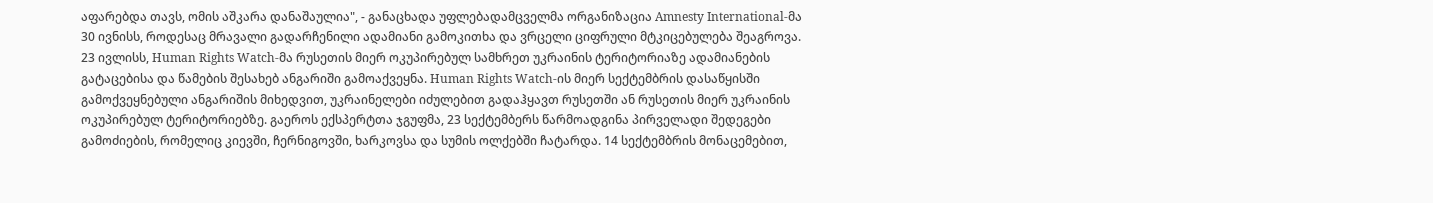აფარებდა თავს, ომის აშკარა დანაშაულია", - განაცხადა უფლებადამცველმა ორგანიზაცია Amnesty International-მა 30 ივნისს, როდესაც მრავალი გადარჩენილი ადამიანი გამოკითხა და ვრცელი ციფრული მტკიცებულება შეაგროვა. 23 ივლისს, Human Rights Watch-მა რუსეთის მიერ ოკუპირებულ სამხრეთ უკრაინის ტერიტორიაზე ადამიანების გატაცებისა და წამების შესახებ ანგარიში გამოაქვეყნა. Human Rights Watch-ის მიერ სექტემბრის დასაწყისში გამოქვეყნებული ანგარიშის მიხედვით, უკრაინელები იძულებით გადაჰყავთ რუსეთში ან რუსეთის მიერ უკრაინის ოკუპირებულ ტერიტორიებზე. გაეროს ექსპერტთა ჯგუფმა, 23 სექტემბერს წარმოადგინა პირველადი შედეგები გამოძიების, რომელიც კიევში, ჩერნიგოვში, ხარკოვსა და სუმის ოლქებში ჩატარდა. 14 სექტემბრის მონაცემებით,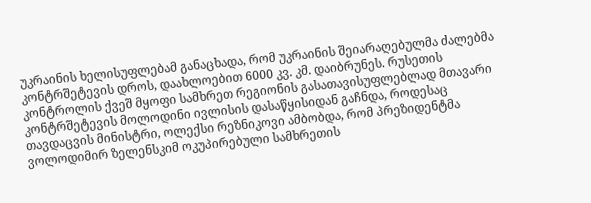უკრაინის ხელისუფლებამ განაცხადა, რომ უკრაინის შეიარაღებულმა ძალებმა კონტრშეტევის დროს, დაახლოებით 6000 კვ. კმ. დაიბრუნეს. რუსეთის კონტროლის ქვეშ მყოფი სამხრეთ რეგიონის გასათავისუფლებლად მთავარი კონტრშეტევის მოლოდინი ივლისის დასაწყისიდან გაჩნდა, როდესაც თავდაცვის მინისტრი, ოლექსი რეზნიკოვი ამბობდა, რომ პრეზიდენტმა ვოლოდიმირ ზელენსკიმ ოკუპირებული სამხრეთის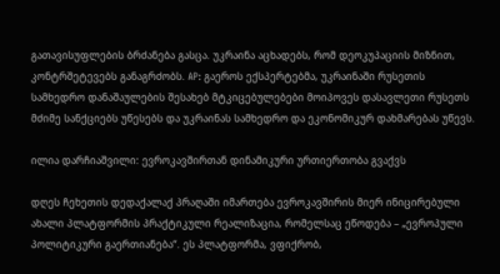გათავისუფლების ბრძანება გასცა. უკრაინა აცხადებს, რომ დეოკუპაციის მიზნით, კონტრშეტევებს განაგრძობს. AP: გაეროს ექსპერტებმა, უკრაინაში რუსეთის სამხედრო დანაშაულების შესახებ მტკიცებულებები მოიპოვეს დასავლეთი რუსეთს მძიმე სანქციებს უწესებს და უკრაინას სამხედრო და ეკონომიკურ დახმარებას უწევს.

ილია დარჩიაშვილი: ევროკავშირთან დინამიკური ურთიერთობა გვაქვს

დღეს ჩეხეთის დედაქალაქ პრაღაში იმართება ევროკავშირის მიერ ინიცირებული ახალი პლატფორმის პრაქტიკული რეალიზაცია, რომელსაც ეწოდება – „ევროპული პოლიტიკური გაერთიანება“. ეს პლატფორმა, ვფიქრობ,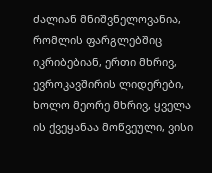ძალიან მნიშვნელოვანია, რომლის ფარგლებშიც იკრიბებიან, ერთი მხრივ, ევროკავშირის ლიდერები, ხოლო მეორე მხრივ, ყველა ის ქვეყანაა მოწვეული, ვისი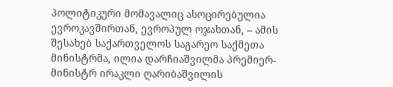პოლიტიკური მომავალიც ასოცირებულია ევროკავშირთან, ევროპულ ოჯახთან, – ამის შესახებ საქართველოს საგარეო საქმეთა მინისტრმა, ილია დარჩიაშვილმა პრემიერ-მინისტრ ირაკლი ღარიბაშვილის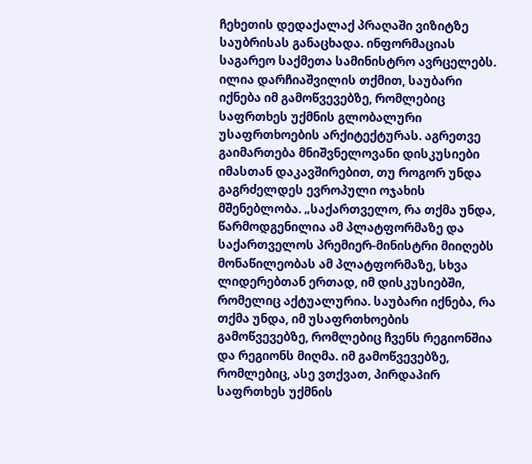ჩეხეთის დედაქალაქ პრაღაში ვიზიტზე საუბრისას განაცხადა. ინფორმაციას საგარეო საქმეთა სამინისტრო ავრცელებს. ილია დარჩიაშვილის თქმით, საუბარი იქნება იმ გამოწვევებზე, რომლებიც საფრთხეს უქმნის გლობალური უსაფრთხოების არქიტექტურას. აგრეთვე გაიმართება მნიშვნელოვანი დისკუსიები იმასთან დაკავშირებით, თუ როგორ უნდა გაგრძელდეს ევროპული ოჯახის მშენებლობა. „საქართველო, რა თქმა უნდა, წარმოდგენილია ამ პლატფორმაზე და საქართველოს პრემიერ-მინისტრი მიიღებს მონაწილეობას ამ პლატფორმაზე, სხვა ლიდერებთან ერთად, იმ დისკუსიებში, რომელიც აქტუალურია. საუბარი იქნება, რა თქმა უნდა, იმ უსაფრთხოების გამოწვევებზე, რომლებიც ჩვენს რეგიონშია და რეგიონს მიღმა. იმ გამოწვევებზე, რომლებიც, ასე ვთქვათ, პირდაპირ საფრთხეს უქმნის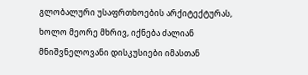გლობალური უსაფრთხოების არქიტექტურას, ხოლო მეორე მხრივ, იქნება ძალიან მნიშვნელოვანი დისკუსიები იმასთან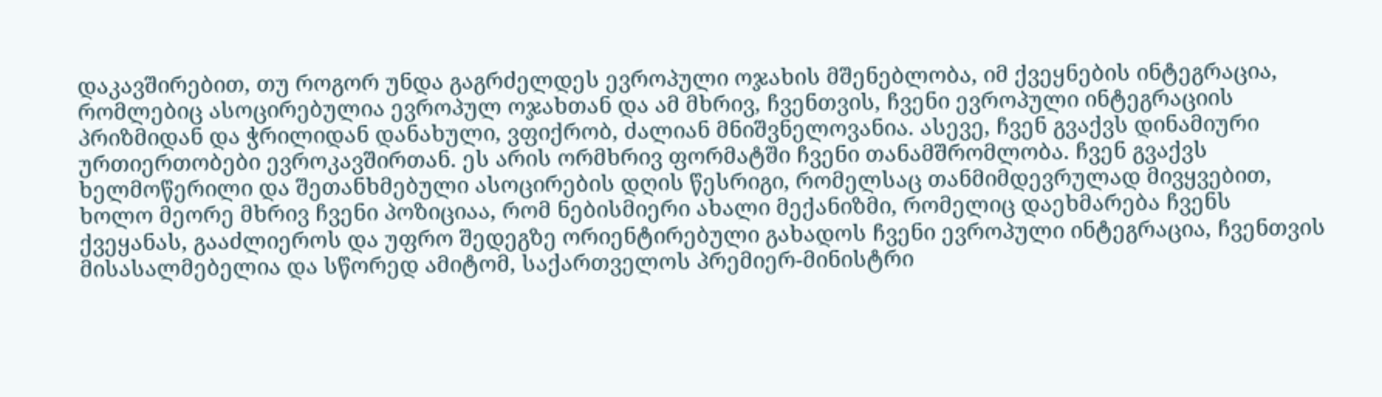დაკავშირებით, თუ როგორ უნდა გაგრძელდეს ევროპული ოჯახის მშენებლობა, იმ ქვეყნების ინტეგრაცია, რომლებიც ასოცირებულია ევროპულ ოჯახთან და ამ მხრივ, ჩვენთვის, ჩვენი ევროპული ინტეგრაციის პრიზმიდან და ჭრილიდან დანახული, ვფიქრობ, ძალიან მნიშვნელოვანია. ასევე, ჩვენ გვაქვს დინამიური ურთიერთობები ევროკავშირთან. ეს არის ორმხრივ ფორმატში ჩვენი თანამშრომლობა. ჩვენ გვაქვს ხელმოწერილი და შეთანხმებული ასოცირების დღის წესრიგი, რომელსაც თანმიმდევრულად მივყვებით, ხოლო მეორე მხრივ ჩვენი პოზიციაა, რომ ნებისმიერი ახალი მექანიზმი, რომელიც დაეხმარება ჩვენს ქვეყანას, გააძლიეროს და უფრო შედეგზე ორიენტირებული გახადოს ჩვენი ევროპული ინტეგრაცია, ჩვენთვის მისასალმებელია და სწორედ ამიტომ, საქართველოს პრემიერ-მინისტრი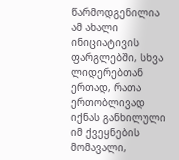წარმოდგენილია ამ ახალი ინიციატივის ფარგლებში, სხვა ლიდერებთან ერთად, რათა ერთობლივად იქნას განხილული იმ ქვეყნების მომავალი,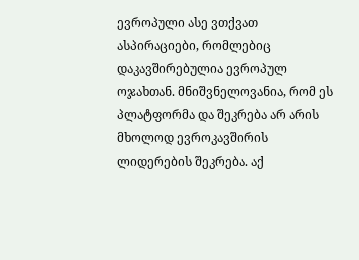ევროპული ასე ვთქვათ ასპირაციები, რომლებიც დაკავშირებულია ევროპულ ოჯახთან. მნიშვნელოვანია, რომ ეს პლატფორმა და შეკრება არ არის მხოლოდ ევროკავშირის ლიდერების შეკრება. აქ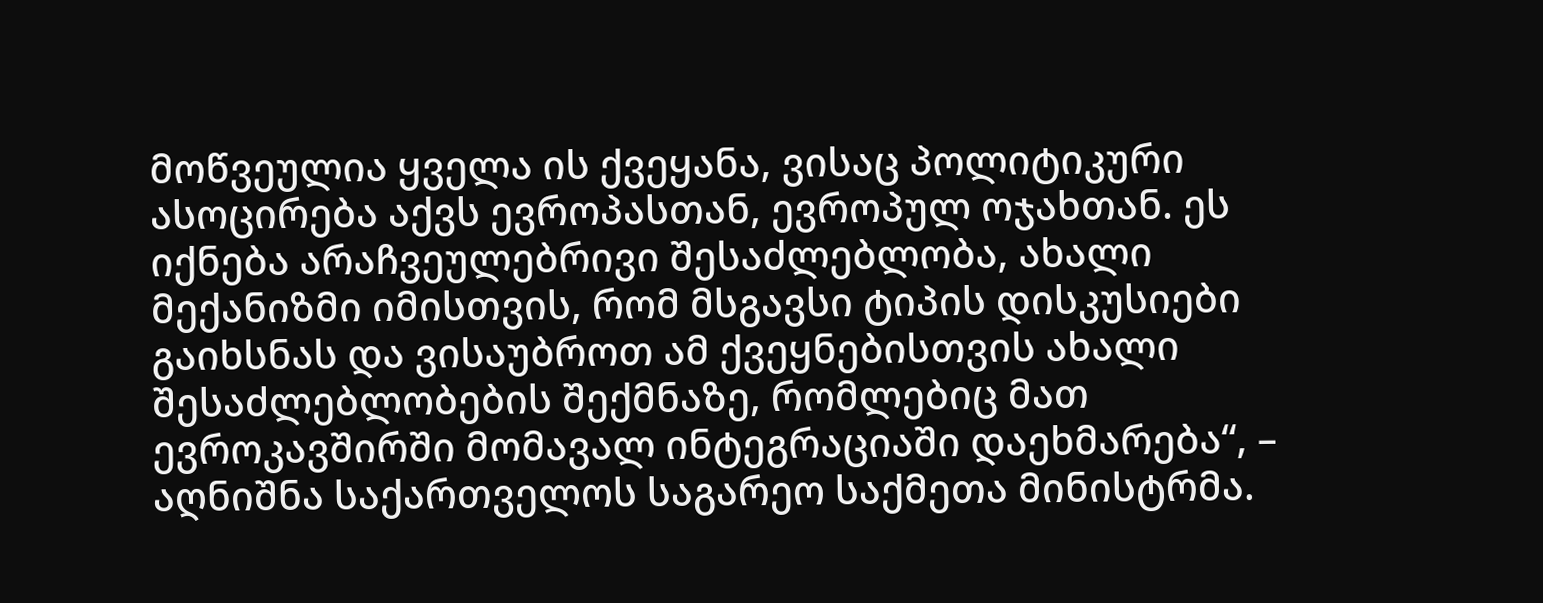მოწვეულია ყველა ის ქვეყანა, ვისაც პოლიტიკური ასოცირება აქვს ევროპასთან, ევროპულ ოჯახთან. ეს იქნება არაჩვეულებრივი შესაძლებლობა, ახალი მექანიზმი იმისთვის, რომ მსგავსი ტიპის დისკუსიები გაიხსნას და ვისაუბროთ ამ ქვეყნებისთვის ახალი შესაძლებლობების შექმნაზე, რომლებიც მათ ევროკავშირში მომავალ ინტეგრაციაში დაეხმარება“, – აღნიშნა საქართველოს საგარეო საქმეთა მინისტრმა.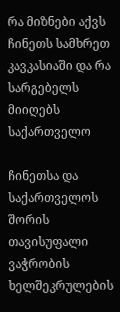რა მიზნები აქვს ჩინეთს სამხრეთ კავკასიაში და რა სარგებელს მიიღებს საქართველო

ჩინეთსა და საქართველოს შორის თავისუფალი ვაჭრობის ხელშეკრულების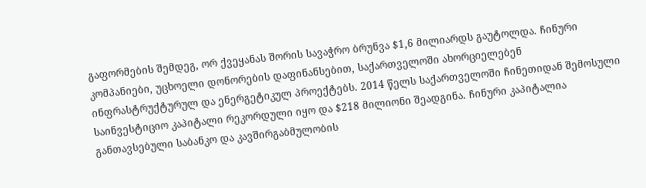გაფორმების შემდეგ, ორ ქვეყანას შორის სავაჭრო ბრუნვა $1,6 მილიარდს გაუტოლდა. ჩინური კომპანიები, უცხოელი დონორების დაფინანსებით, საქართველოში ახორციელებენ ინფრასტრუქტურულ და ენერგეტიკულ პროექტებს. 2014 წელს საქართველოში ჩინეთიდან შემოსული საინვესტიციო კაპიტალი რეკორდული იყო და $218 მილიონი შეადგინა. ჩინური კაპიტალია განთავსებული საბანკო და კავშირგაბმულობის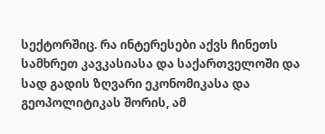სექტორშიც. რა ინტერესები აქვს ჩინეთს სამხრეთ კავკასიასა და საქართველოში და სად გადის ზღვარი ეკონომიკასა და გეოპოლიტიკას შორის, ამ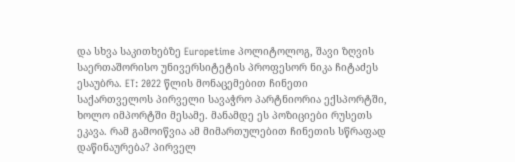და სხვა საკითხებზე Europetime პოლიტოლოგ, შავი ზღვის საერთაშორისო უნივერსიტეტის პროფესორ ნიკა ჩიტაძეს ესაუბრა. ET: 2022 წლის მონაცემებით ჩინეთი საქართველოს პირველი სავაჭრო პარტნიორია ექსპორტში, ხოლო იმპორტში მესამე. მანამდე ეს პოზიციები რუსეთს ეკავა. რამ გამოიწვია ამ მიმართულებით ჩინეთის სწრაფად დაწინაურება? პირველ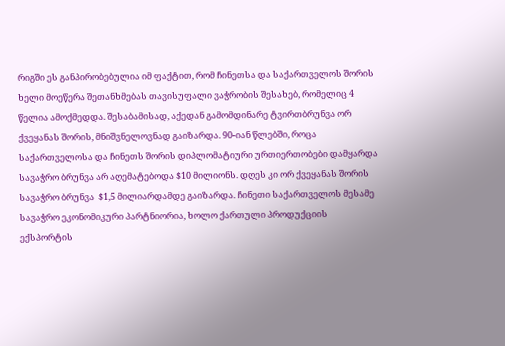რიგში ეს განპირობებულია იმ ფაქტით, რომ ჩინეთსა და საქართველოს შორის ხელი მოეწერა შეთანხმებას თავისუფალი ვაჭრობის შესახებ, რომელიც 4 წელია ამოქმედდა. შესაბამისად, აქედან გამომდინარე ტვირთბრუნვა ორ ქვეყანას შორის, მნიშვნელოვნად გაიზარდა. 90-იან წლებში, როცა საქართველოსა და ჩინეთს შორის დიპლომატიური ურთიერთობები დამყარდა სავაჭრო ბრუნვა არ აღემატებოდა $10 მილიონს. დღეს კი ორ ქვეყანას შორის სავაჭრო ბრუნვა  $1,5 მილიარდამდე გაიზარდა. ჩინეთი საქართველოს მესამე სავაჭრო ეკონომიკური პარტნიორია, ხოლო ქართული პროდუქციის ექსპორტის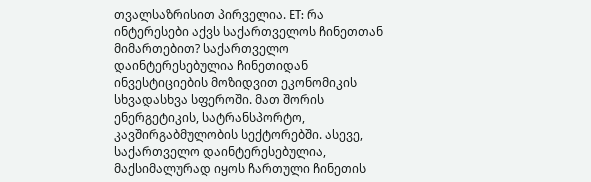თვალსაზრისით პირველია. ET: რა ინტერესები აქვს საქართველოს ჩინეთთან მიმართებით? საქართველო დაინტერესებულია ჩინეთიდან ინვესტიციების მოზიდვით ეკონომიკის სხვადასხვა სფეროში. მათ შორის ენერგეტიკის, სატრანსპორტო, კავშირგაბმულობის სექტორებში. ასევე, საქართველო დაინტერესებულია, მაქსიმალურად იყოს ჩართული ჩინეთის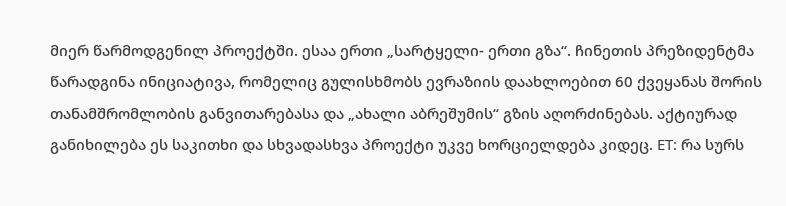მიერ წარმოდგენილ პროექტში. ესაა ერთი „სარტყელი- ერთი გზა“. ჩინეთის პრეზიდენტმა წარადგინა ინიციატივა, რომელიც გულისხმობს ევრაზიის დაახლოებით 60 ქვეყანას შორის თანამშრომლობის განვითარებასა და „ახალი აბრეშუმის“ გზის აღორძინებას. აქტიურად განიხილება ეს საკითხი და სხვადასხვა პროექტი უკვე ხორციელდება კიდეც. ET: რა სურს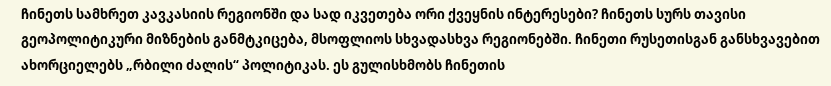ჩინეთს სამხრეთ კავკასიის რეგიონში და სად იკვეთება ორი ქვეყნის ინტერესები? ჩინეთს სურს თავისი გეოპოლიტიკური მიზნების განმტკიცება, მსოფლიოს სხვადასხვა რეგიონებში. ჩინეთი რუსეთისგან განსხვავებით ახორციელებს „რბილი ძალის“ პოლიტიკას. ეს გულისხმობს ჩინეთის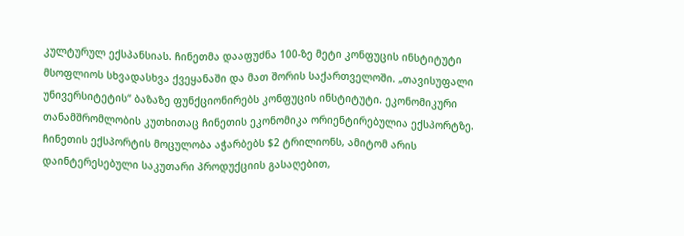კულტურულ ექსპანსიას. ჩინეთმა დააფუძნა 100-ზე მეტი კონფუცის ინსტიტუტი მსოფლიოს სხვადასხვა ქვეყანაში და მათ შორის საქართველოში. „თავისუფალი უნივერსიტეტის“ ბაზაზე ფუნქციონირებს კონფუცის ინსტიტუტი. ეკონომიკური თანამშრომლობის კუთხითაც ჩინეთის ეკონომიკა ორიენტირებულია ექსპორტზე. ჩინეთის ექსპორტის მოცულობა აჭარბებს $2 ტრილიონს, ამიტომ არის დაინტერესებული საკუთარი პროდუქციის გასაღებით,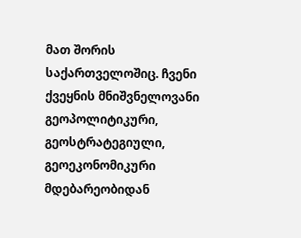მათ შორის საქართველოშიც. ჩვენი ქვეყნის მნიშვნელოვანი გეოპოლიტიკური, გეოსტრატეგიული, გეოეკონომიკური მდებარეობიდან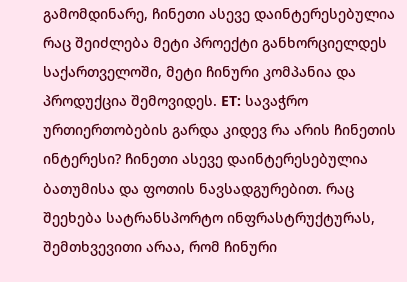გამომდინარე, ჩინეთი ასევე დაინტერესებულია რაც შეიძლება მეტი პროექტი განხორციელდეს საქართველოში, მეტი ჩინური კომპანია და პროდუქცია შემოვიდეს. ET: სავაჭრო ურთიერთობების გარდა კიდევ რა არის ჩინეთის ინტერესი? ჩინეთი ასევე დაინტერესებულია ბათუმისა და ფოთის ნავსადგურებით. რაც შეეხება სატრანსპორტო ინფრასტრუქტურას, შემთხვევითი არაა, რომ ჩინური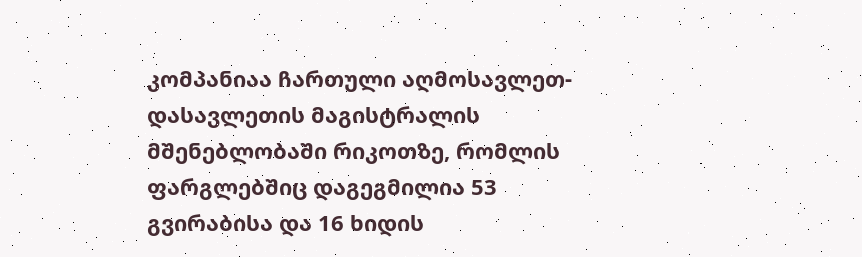კომპანიაა ჩართული აღმოსავლეთ-დასავლეთის მაგისტრალის მშენებლობაში რიკოთზე, რომლის ფარგლებშიც დაგეგმილია 53 გვირაბისა და 16 ხიდის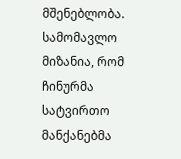მშენებლობა. სამომავლო მიზანია, რომ ჩინურმა სატვირთო მანქანებმა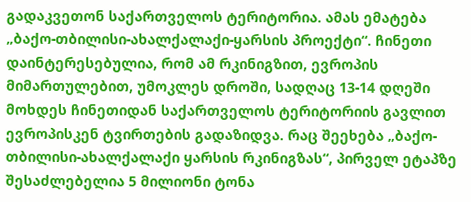გადაკვეთონ საქართველოს ტერიტორია. ამას ემატება „ბაქო-თბილისი-ახალქალაქი-ყარსის პროექტი“. ჩინეთი დაინტერესებულია, რომ ამ რკინიგზით, ევროპის მიმართულებით, უმოკლეს დროში, სადღაც 13-14 დღეში მოხდეს ჩინეთიდან საქართველოს ტერიტორიის გავლით ევროპისკენ ტვირთების გადაზიდვა. რაც შეეხება „ბაქო-თბილისი-ახალქალაქი ყარსის რკინიგზას“, პირველ ეტაპზე შესაძლებელია 5 მილიონი ტონა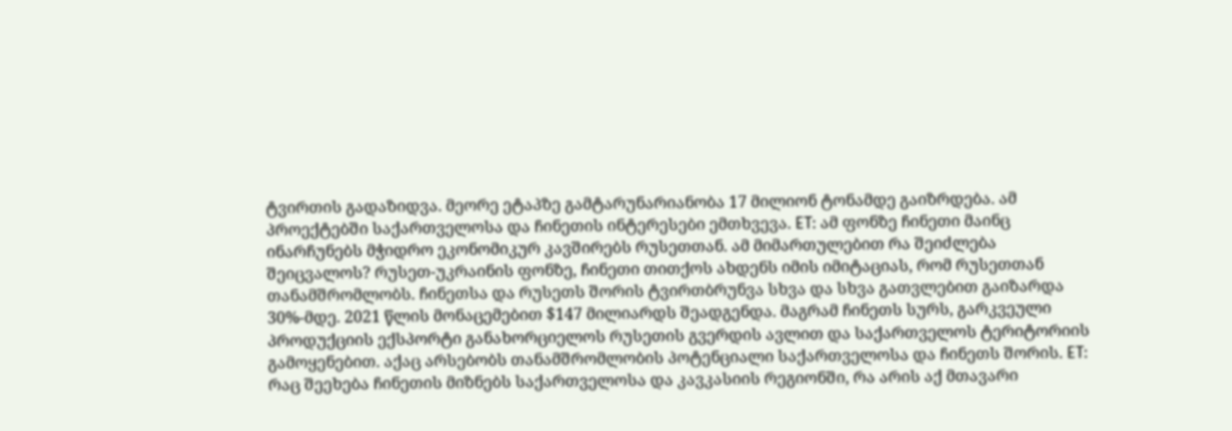ტვირთის გადაზიდვა. მეორე ეტაპზე გამტარუნარიანობა 17 მილიონ ტონამდე გაიზრდება. ამ პროექტებში საქართველოსა და ჩინეთის ინტერესები ემთხვევა. ET: ამ ფონზე ჩინეთი მაინც ინარჩუნებს მჭიდრო ეკონომიკურ კავშირებს რუსეთთან. ამ მიმართულებით რა შეიძლება შეიცვალოს? რუსეთ-უკრაინის ფონზე, ჩინეთი თითქოს ახდენს იმის იმიტაციას, რომ რუსეთთან თანამშრომლობს. ჩინეთსა და რუსეთს შორის ტვირთბრუნვა სხვა და სხვა გათვლებით გაიზარდა 30%-მდე. 2021 წლის მონაცემებით $147 მილიარდს შეადგენდა. მაგრამ ჩინეთს სურს, გარკვეული პროდუქციის ექსპორტი განახორციელოს რუსეთის გვერდის ავლით და საქართველოს ტერიტორიის გამოყენებით. აქაც არსებობს თანამშრომლობის პოტენციალი საქართველოსა და ჩინეთს შორის. ET: რაც შეეხება ჩინეთის მიზნებს საქართველოსა და კავკასიის რეგიონში, რა არის აქ მთავარი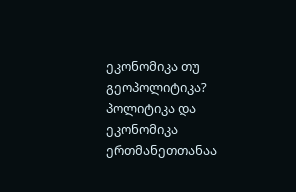ეკონომიკა თუ გეოპოლიტიკა? პოლიტიკა და ეკონომიკა ერთმანეთთანაა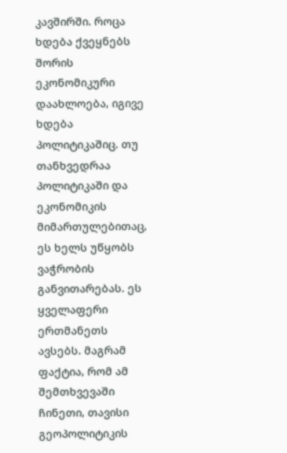კავშირში. როცა ხდება ქვეყნებს შორის ეკონომიკური დაახლოება, იგივე ხდება პოლიტიკაშიც. თუ თანხვედრაა პოლიტიკაში და ეკონომიკის მიმართულებითაც, ეს ხელს უწყობს ვაჭრობის განვითარებას. ეს ყველაფერი ერთმანეთს ავსებს. მაგრამ ფაქტია, რომ ამ შემთხვევაში ჩინეთი, თავისი გეოპოლიტიკის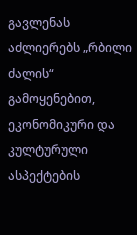გავლენას აძლიერებს „რბილი ძალის“ გამოყენებით, ეკონომიკური და კულტურული ასპექტების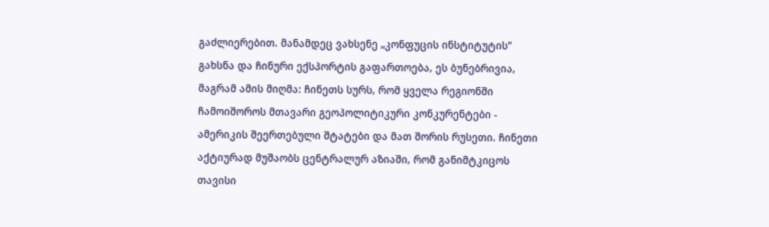გაძლიერებით. მანამდეც ვახსენე „კონფუცის ინსტიტუტის“ გახსნა და ჩინური ექსპორტის გაფართოება, ეს ბუნებრივია, მაგრამ ამის მიღმა: ჩინეთს სურს, რომ ყველა რეგიონში ჩამოიშოროს მთავარი გეოპოლიტიკური კონკურენტები - ამერიკის შეერთებული შტატები და მათ შორის რუსეთი. ჩინეთი აქტიურად მუშაობს ცენტრალურ აზიაში, რომ განიმტკიცოს თავისი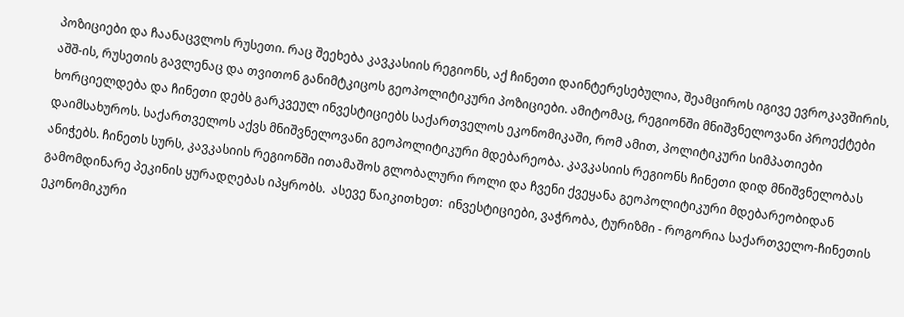პოზიციები და ჩაანაცვლოს რუსეთი. რაც შეეხება კავკასიის რეგიონს, აქ ჩინეთი დაინტერესებულია, შეამციროს იგივე ევროკავშირის, აშშ-ის, რუსეთის გავლენაც და თვითონ განიმტკიცოს გეოპოლიტიკური პოზიციები. ამიტომაც, რეგიონში მნიშვნელოვანი პროექტები ხორციელდება და ჩინეთი დებს გარკვეულ ინვესტიციებს საქართველოს ეკონომიკაში, რომ ამით, პოლიტიკური სიმპათიები დაიმსახუროს. საქართველოს აქვს მნიშვნელოვანი გეოპოლიტიკური მდებარეობა. კავკასიის რეგიონს ჩინეთი დიდ მნიშვნელობას ანიჭებს. ჩინეთს სურს, კავკასიის რეგიონში ითამაშოს გლობალური როლი და ჩვენი ქვეყანა გეოპოლიტიკური მდებარეობიდან გამომდინარე პეკინის ყურადღებას იპყრობს.  ასევე წაიკითხეთ:  ინვესტიციები, ვაჭრობა, ტურიზმი - როგორია საქართველო-ჩინეთის ეკონომიკური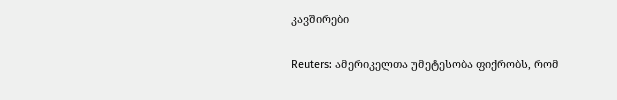კავშირები

Reuters: ამერიკელთა უმეტესობა ფიქრობს, რომ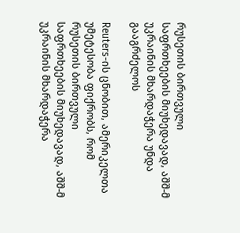რუსეთის ბირთვული საფრთხეების მიუხედავად, აშშ-მ უკრაინის მხარდაჭერა უნდა გააგრძელოს

Reuters-ის ცნობით, ამერიკელთა უმეტესობა ფიქრობს, რომ რუსეთის ბირთვული საფრთხეების მიუხედავად, აშშ-მ უკრაინის მხარდაჭერა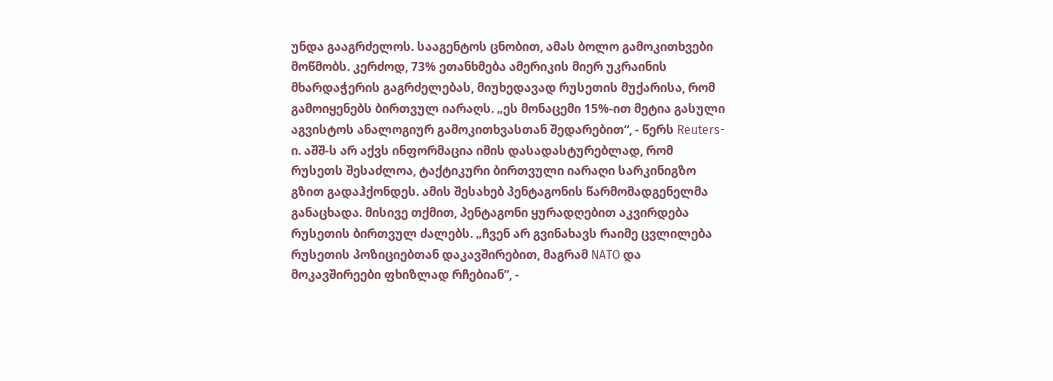უნდა გააგრძელოს. სააგენტოს ცნობით, ამას ბოლო გამოკითხვები მოწმობს. კერძოდ, 73% ეთანხმება ამერიკის მიერ უკრაინის მხარდაჭერის გაგრძელებას, მიუხედავად რუსეთის მუქარისა, რომ გამოიყენებს ბირთვულ იარაღს. „ეს მონაცემი 15%-ით მეტია გასული აგვისტოს ანალოგიურ გამოკითხვასთან შედარებით“, - წერს Reuters-ი. აშშ-ს არ აქვს ინფორმაცია იმის დასადასტურებლად, რომ რუსეთს შესაძლოა, ტაქტიკური ბირთვული იარაღი სარკინიგზო გზით გადაჰქონდეს. ამის შესახებ პენტაგონის წარმომადგენელმა განაცხადა. მისივე თქმით, პენტაგონი ყურადღებით აკვირდება რუსეთის ბირთვულ ძალებს. „ჩვენ არ გვინახავს რაიმე ცვლილება რუსეთის პოზიციებთან დაკავშირებით, მაგრამ NATO და მოკავშირეები ფხიზლად რჩებიან”, -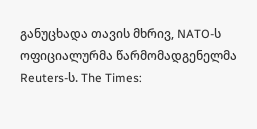განუცხადა თავის მხრივ, NATO-ს ოფიციალურმა წარმომადგენელმა Reuters-ს. The Times: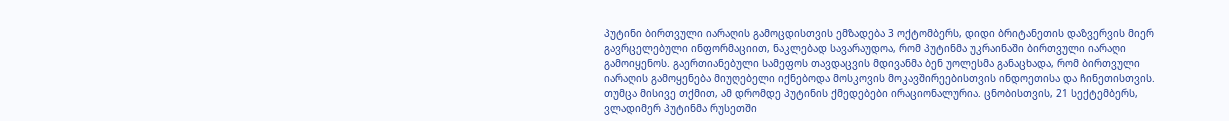პუტინი ბირთვული იარაღის გამოცდისთვის ემზადება 3 ოქტომბერს, დიდი ბრიტანეთის დაზვერვის მიერ გავრცელებული ინფორმაციით, ნაკლებად სავარაუდოა, რომ პუტინმა უკრაინაში ბირთვული იარაღი გამოიყენოს. გაერთიანებული სამეფოს თავდაცვის მდივანმა ბენ უოლესმა განაცხადა, რომ ბირთვული იარაღის გამოყენება მიუღებელი იქნებოდა მოსკოვის მოკავშირეებისთვის ინდოეთისა და ჩინეთისთვის. თუმცა მისივე თქმით, ამ დრომდე პუტინის ქმედებები ირაციონალურია. ცნობისთვის, 21 სექტემბერს, ვლადიმერ პუტინმა რუსეთში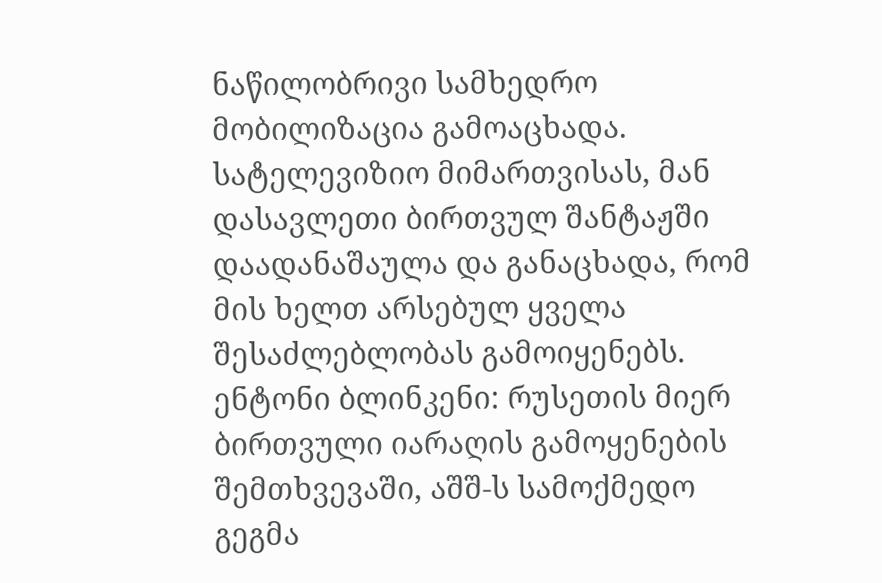ნაწილობრივი სამხედრო მობილიზაცია გამოაცხადა. სატელევიზიო მიმართვისას, მან დასავლეთი ბირთვულ შანტაჟში დაადანაშაულა და განაცხადა, რომ მის ხელთ არსებულ ყველა შესაძლებლობას გამოიყენებს. ენტონი ბლინკენი: რუსეთის მიერ ბირთვული იარაღის გამოყენების შემთხვევაში, აშშ-ს სამოქმედო გეგმა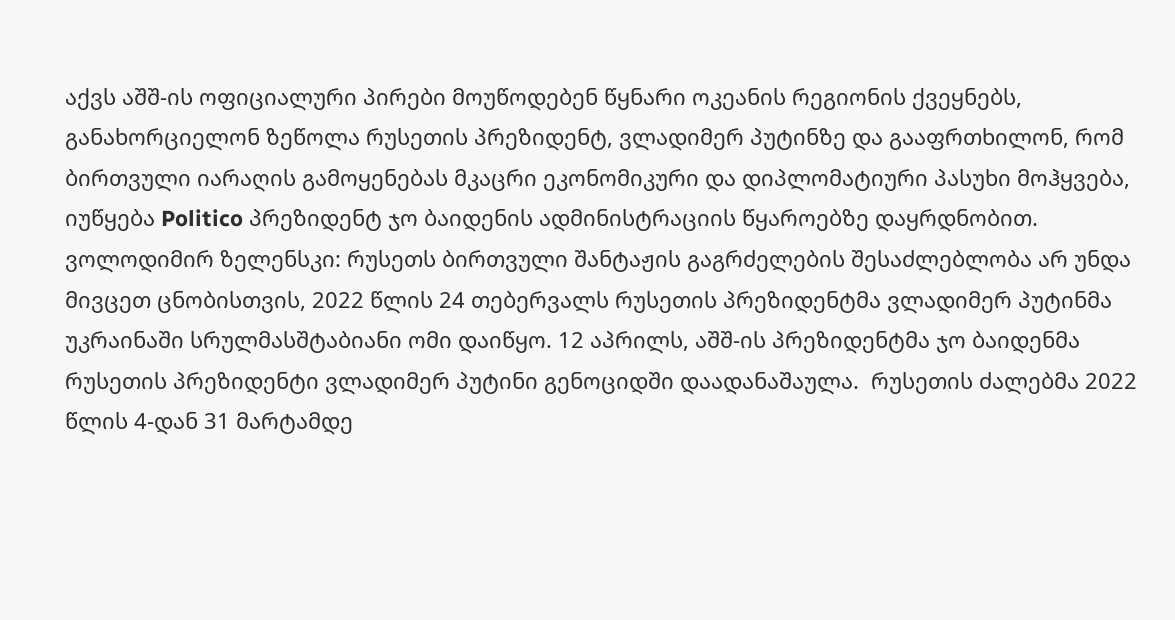აქვს აშშ-ის ოფიციალური პირები მოუწოდებენ წყნარი ოკეანის რეგიონის ქვეყნებს, განახორციელონ ზეწოლა რუსეთის პრეზიდენტ, ვლადიმერ პუტინზე და გააფრთხილონ, რომ ბირთვული იარაღის გამოყენებას მკაცრი ეკონომიკური და დიპლომატიური პასუხი მოჰყვება, იუწყება Politico პრეზიდენტ ჯო ბაიდენის ადმინისტრაციის წყაროებზე დაყრდნობით. ვოლოდიმირ ზელენსკი: რუსეთს ბირთვული შანტაჟის გაგრძელების შესაძლებლობა არ უნდა მივცეთ ცნობისთვის, 2022 წლის 24 თებერვალს რუსეთის პრეზიდენტმა ვლადიმერ პუტინმა უკრაინაში სრულმასშტაბიანი ომი დაიწყო. 12 აპრილს, აშშ-ის პრეზიდენტმა ჯო ბაიდენმა რუსეთის პრეზიდენტი ვლადიმერ პუტინი გენოციდში დაადანაშაულა.  რუსეთის ძალებმა 2022 წლის 4-დან 31 მარტამდე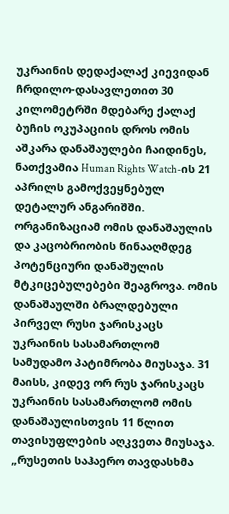უკრაინის დედაქალაქ კიევიდან ჩრდილო-დასავლეთით 30 კილომეტრში მდებარე ქალაქ ბუჩის ოკუპაციის დროს ომის აშკარა დანაშაულები ჩაიდინეს, ნათქვამია Human Rights Watch-ის 21 აპრილს გამოქვეყნებულ დეტალურ ანგარიშში. ორგანიზაციამ ომის დანაშაულის და კაცობრიობის წინააღმდეგ პოტენციური დანაშულის მტკიცებულებები შეაგროვა. ომის დანაშაულში ბრალდებული პირველ რუსი ჯარისკაცს უკრაინის სასამართლომ სამუდამო პატიმრობა მიუსაჯა. 31 მაისს, კიდევ ორ რუს ჯარისკაცს უკრაინის სასამართლომ ომის დანაშაულისთვის 11 წლით თავისუფლების აღკვეთა მიუსაჯა. „რუსეთის საჰაერო თავდასხმა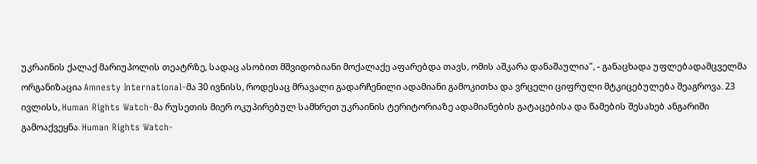უკრაინის ქალაქ მარიუპოლის თეატრზე, სადაც ასობით მშვიდობიანი მოქალაქე აფარებდა თავს, ომის აშკარა დანაშაულია", - განაცხადა უფლებადამცველმა ორგანიზაცია Amnesty International-მა 30 ივნისს, როდესაც მრავალი გადარჩენილი ადამიანი გამოკითხა და ვრცელი ციფრული მტკიცებულება შეაგროვა. 23 ივლისს, Human Rights Watch-მა რუსეთის მიერ ოკუპირებულ სამხრეთ უკრაინის ტერიტორიაზე ადამიანების გატაცებისა და წამების შესახებ ანგარიში გამოაქვეყნა. Human Rights Watch-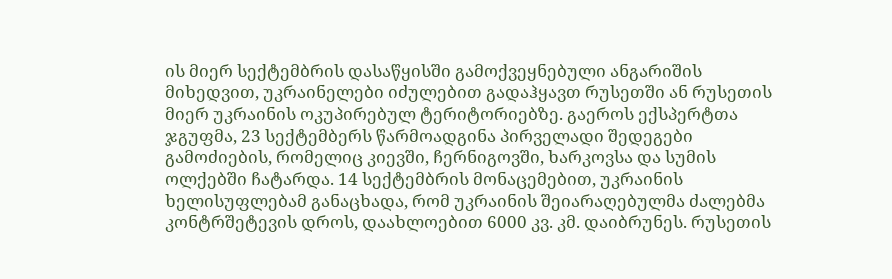ის მიერ სექტემბრის დასაწყისში გამოქვეყნებული ანგარიშის მიხედვით, უკრაინელები იძულებით გადაჰყავთ რუსეთში ან რუსეთის მიერ უკრაინის ოკუპირებულ ტერიტორიებზე. გაეროს ექსპერტთა ჯგუფმა, 23 სექტემბერს წარმოადგინა პირველადი შედეგები გამოძიების, რომელიც კიევში, ჩერნიგოვში, ხარკოვსა და სუმის ოლქებში ჩატარდა. 14 სექტემბრის მონაცემებით, უკრაინის ხელისუფლებამ განაცხადა, რომ უკრაინის შეიარაღებულმა ძალებმა კონტრშეტევის დროს, დაახლოებით 6000 კვ. კმ. დაიბრუნეს. რუსეთის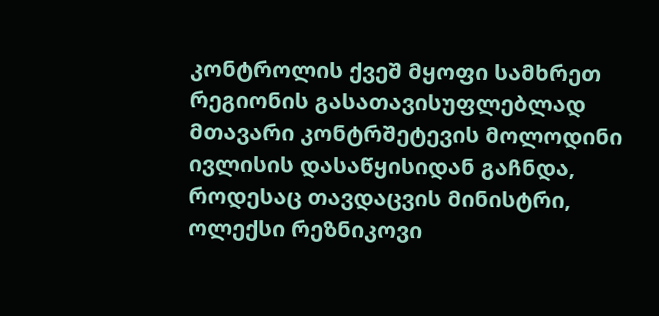კონტროლის ქვეშ მყოფი სამხრეთ რეგიონის გასათავისუფლებლად მთავარი კონტრშეტევის მოლოდინი ივლისის დასაწყისიდან გაჩნდა, როდესაც თავდაცვის მინისტრი, ოლექსი რეზნიკოვი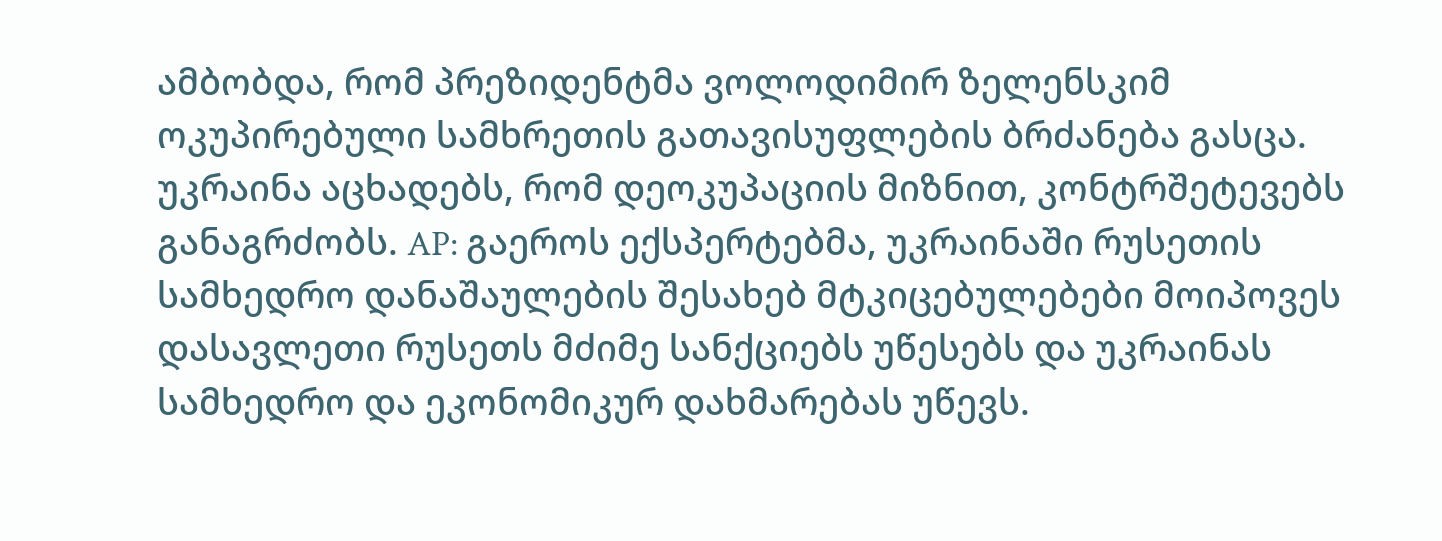ამბობდა, რომ პრეზიდენტმა ვოლოდიმირ ზელენსკიმ ოკუპირებული სამხრეთის გათავისუფლების ბრძანება გასცა. უკრაინა აცხადებს, რომ დეოკუპაციის მიზნით, კონტრშეტევებს განაგრძობს. AP: გაეროს ექსპერტებმა, უკრაინაში რუსეთის სამხედრო დანაშაულების შესახებ მტკიცებულებები მოიპოვეს დასავლეთი რუსეთს მძიმე სანქციებს უწესებს და უკრაინას სამხედრო და ეკონომიკურ დახმარებას უწევს.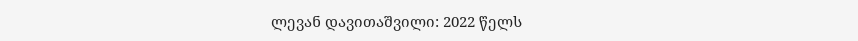ლევან დავითაშვილი: 2022 წელს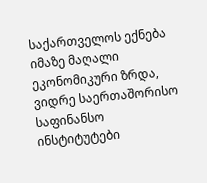საქართველოს ექნება იმაზე მაღალი ეკონომიკური ზრდა, ვიდრე საერთაშორისო საფინანსო ინსტიტუტები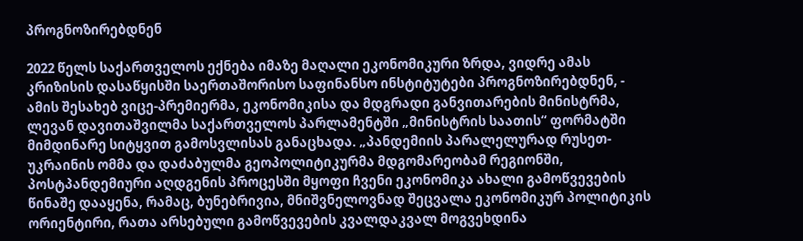პროგნოზირებდნენ

2022 წელს საქართველოს ექნება იმაზე მაღალი ეკონომიკური ზრდა, ვიდრე ამას კრიზისის დასაწყისში საერთაშორისო საფინანსო ინსტიტუტები პროგნოზირებდნენ, - ამის შესახებ ვიცე-პრემიერმა, ეკონომიკისა და მდგრადი განვითარების მინისტრმა, ლევან დავითაშვილმა საქართველოს პარლამენტში „მინისტრის საათის“ ფორმატში მიმდინარე სიტყვით გამოსვლისას განაცხადა. „პანდემიის პარალელურად რუსეთ-უკრაინის ომმა და დაძაბულმა გეოპოლიტიკურმა მდგომარეობამ რეგიონში, პოსტპანდემიური აღდგენის პროცესში მყოფი ჩვენი ეკონომიკა ახალი გამოწვევების წინაშე დააყენა, რამაც, ბუნებრივია, მნიშვნელოვნად შეცვალა ეკონომიკურ პოლიტიკის ორიენტირი, რათა არსებული გამოწვევების კვალდაკვალ მოგვეხდინა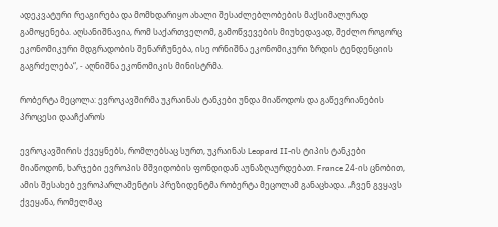ადეკვატური რეაგირება და მომხდარიყო ახალი შესაძლებლობების მაქსიმალურად გამოყენება. აღსანიშნავია, რომ საქართველომ, გამოწვევების მიუხედავად, შეძლო როგორც ეკონომიკური მდგრადობის შენარჩუნება, ისე ორნიშნა ეკონომიკური ზრდის ტენდენციის გაგრძელება“, - აღნიშნა ეკონომიკის მინისტრმა.

რობერტა მეცოლა: ევროკავშირმა უკრაინას ტანკები უნდა მიაწოდოს და გაწევრიანების პროცესი დააჩქაროს

ევროკავშირის ქვეყნებს, რომლებსაც სურთ, უკრაინას Leopard II-ის ტიპის ტანკები მიაწოდონ, ხარჯები ევროპის მშვიდობის ფონდიდან აუნაზღაურდებათ. France 24-ის ცნობით, ამის შესახებ ევროპარლამენტის პრეზიდენტმა რობერტა მეცოლამ განაცხადა. „ჩვენ გვყავს ქვეყანა, რომელმაც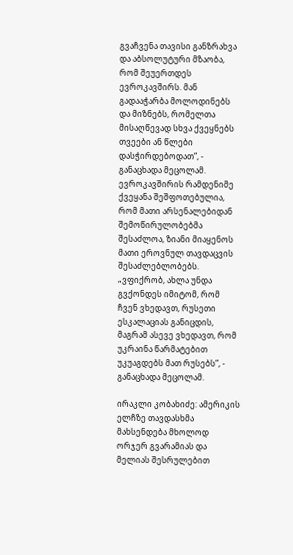გვაჩვენა თავისი განზრახვა და აბსოლუტური მზაობა, რომ შეუერთდეს ევროკავშირს. მან გადააჭარბა მოლოდინებს და მიზნებს, რომელთა მისაღწევად სხვა ქვეყნებს თვეები ან წლები დასჭირდებოდათ“, - განაცხადა მეცოლამ. ევროკავშირის რამდენიმე ქვეყანა შეშფოთებულია, რომ მათი არსენალებიდან შემოწირულობებმა შესაძლოა, ზიანი მიაყენოს მათი ეროვნულ თავდაცვის შესაძლებლობებს. „ვფიქრობ, ახლა უნდა გვქონდეს იმიტომ, რომ ჩვენ ვხედავთ, რუსეთი ესკალაციას განიცდის, მაგრამ ასევე ვხედავთ, რომ უკრაინა წარმატებით უკუაგდებს მათ რუსებს“, - განაცხადა მეცოლამ.

ირაკლი კობახიძე: ამერიკის ელჩზე თავდასხმა მახსენდება მხოლოდ ორჯერ გვარამიას და მელიას შესრულებით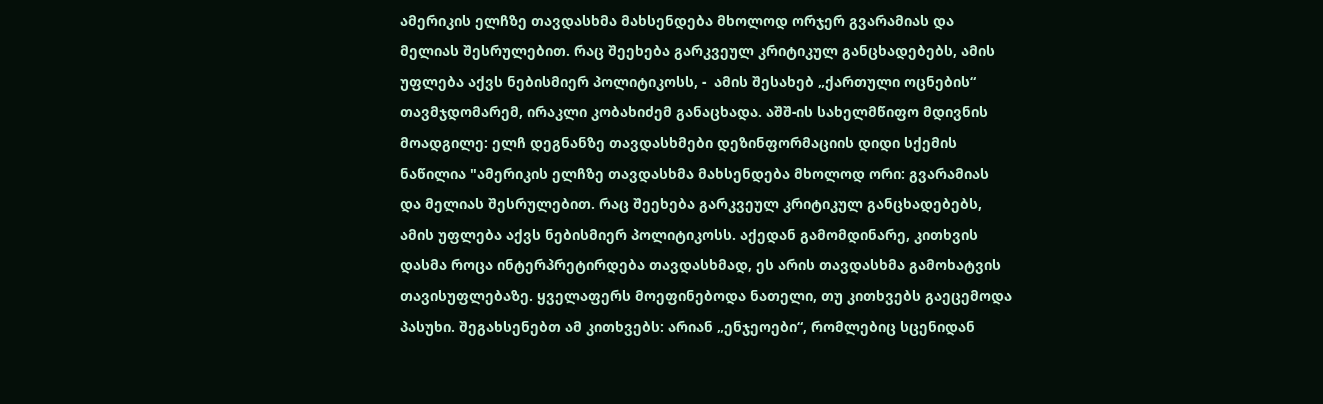ამერიკის ელჩზე თავდასხმა მახსენდება მხოლოდ ორჯერ გვარამიას და მელიას შესრულებით. რაც შეეხება გარკვეულ კრიტიკულ განცხადებებს, ამის უფლება აქვს ნებისმიერ პოლიტიკოსს, -  ამის შესახებ „ქართული ოცნების“ თავმჯდომარემ, ირაკლი კობახიძემ განაცხადა. აშშ-ის სახელმწიფო მდივნის მოადგილე: ელჩ დეგნანზე თავდასხმები დეზინფორმაციის დიდი სქემის ნაწილია "ამერიკის ელჩზე თავდასხმა მახსენდება მხოლოდ ორი: გვარამიას და მელიას შესრულებით. რაც შეეხება გარკვეულ კრიტიკულ განცხადებებს, ამის უფლება აქვს ნებისმიერ პოლიტიკოსს. აქედან გამომდინარე, კითხვის დასმა როცა ინტერპრეტირდება თავდასხმად, ეს არის თავდასხმა გამოხატვის თავისუფლებაზე. ყველაფერს მოეფინებოდა ნათელი, თუ კითხვებს გაეცემოდა პასუხი. შეგახსენებთ ამ კითხვებს: არიან „ენჯეოები“, რომლებიც სცენიდან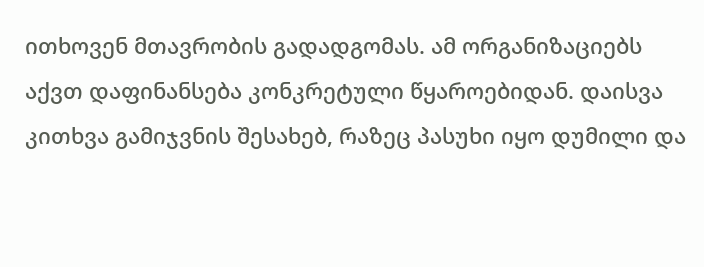ითხოვენ მთავრობის გადადგომას. ამ ორგანიზაციებს აქვთ დაფინანსება კონკრეტული წყაროებიდან. დაისვა კითხვა გამიჯვნის შესახებ, რაზეც პასუხი იყო დუმილი და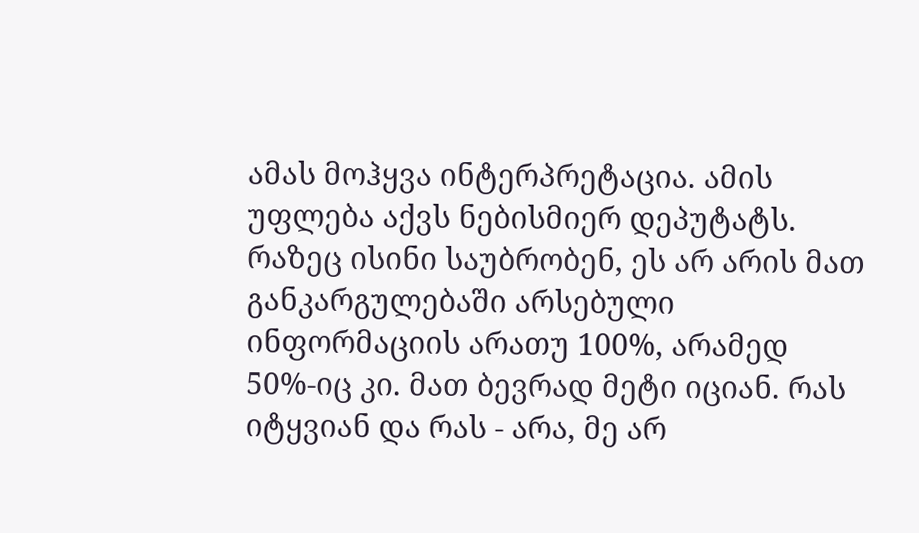ამას მოჰყვა ინტერპრეტაცია. ამის უფლება აქვს ნებისმიერ დეპუტატს. რაზეც ისინი საუბრობენ, ეს არ არის მათ განკარგულებაში არსებული ინფორმაციის არათუ 100%, არამედ 50%-იც კი. მათ ბევრად მეტი იციან. რას იტყვიან და რას - არა, მე არ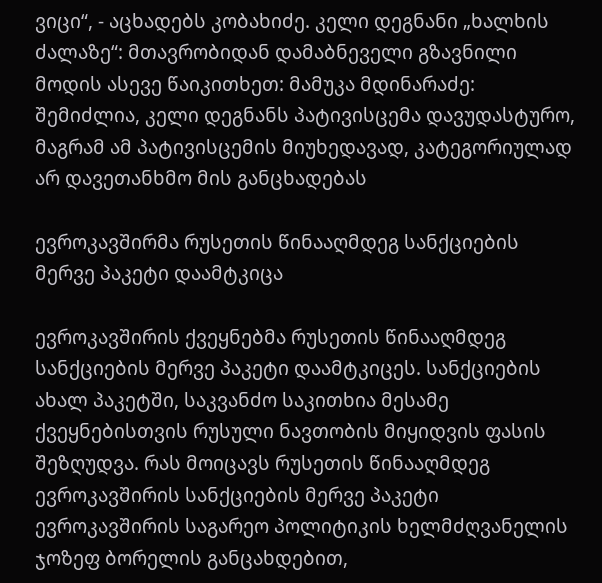ვიცი“, - აცხადებს კობახიძე. კელი დეგნანი „ხალხის ძალაზე“: მთავრობიდან დამაბნეველი გზავნილი მოდის ასევე წაიკითხეთ: მამუკა მდინარაძე: შემიძლია, კელი დეგნანს პატივისცემა დავუდასტურო, მაგრამ ამ პატივისცემის მიუხედავად, კატეგორიულად არ დავეთანხმო მის განცხადებას

ევროკავშირმა რუსეთის წინააღმდეგ სანქციების მერვე პაკეტი დაამტკიცა

ევროკავშირის ქვეყნებმა რუსეთის წინააღმდეგ სანქციების მერვე პაკეტი დაამტკიცეს. სანქციების ახალ პაკეტში, საკვანძო საკითხია მესამე ქვეყნებისთვის რუსული ნავთობის მიყიდვის ფასის შეზღუდვა. რას მოიცავს რუსეთის წინააღმდეგ ევროკავშირის სანქციების მერვე პაკეტი ევროკავშირის საგარეო პოლიტიკის ხელმძღვანელის ჯოზეფ ბორელის განცახდებით,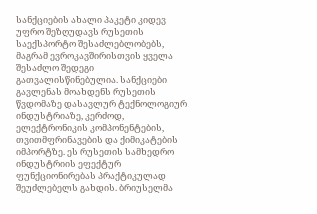სანქციების ახალი პაკეტი კიდევ უფრო შეზღუდავს რუსეთის საექსპორტო შესაძლებლობებს, მაგრამ ევროკავშირისთვის ყველა შესაძლო შედეგი გათვალისწინებულია. სანქციები გავლენას მოახდენს რუსეთის წვდომაზე დასავლურ ტექნოლოგიურ ინდუსტრიაზე, კერძოდ, ელექტრონიკის კომპონენტების, თვითმფრინავების და ქიმიკატების იმპორტზე. ეს რუსეთის სამხედრო ინდუსტრიის ეფექტურ ფუნქციონირებას პრაქტიკულად შეუძლებელს გახდის. ბრიუსელმა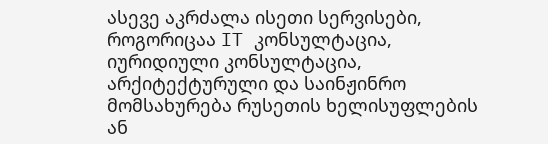ასევე აკრძალა ისეთი სერვისები, როგორიცაა IT კონსულტაცია, იურიდიული კონსულტაცია, არქიტექტურული და საინჟინრო მომსახურება რუსეთის ხელისუფლების ან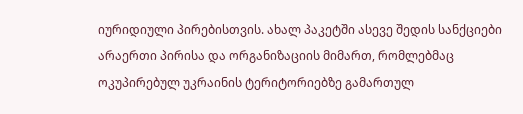იურიდიული პირებისთვის. ახალ პაკეტში ასევე შედის სანქციები არაერთი პირისა და ორგანიზაციის მიმართ, რომლებმაც ოკუპირებულ უკრაინის ტერიტორიებზე გამართულ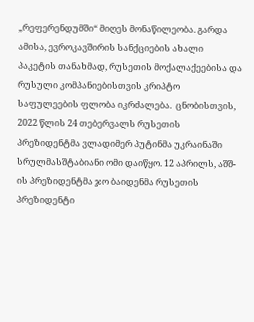„რეფერენდუმში“ მიღეს მონაწილეობა. გარდა ამისა, ევროკავშირის სანქციების ახალი პაკეტის თანახმად, რუსეთის მოქალაქეებისა და რუსული კომპანიებისთვის კრიპტო საფულეების ფლობა იკრძალება.  ცნობისთვის, 2022 წლის 24 თებერვალს რუსეთის პრეზიდენტმა ვლადიმერ პუტინმა უკრაინაში სრულმასშტაბიანი ომი დაიწყო. 12 აპრილს, აშშ-ის პრეზიდენტმა ჯო ბაიდენმა რუსეთის პრეზიდენტი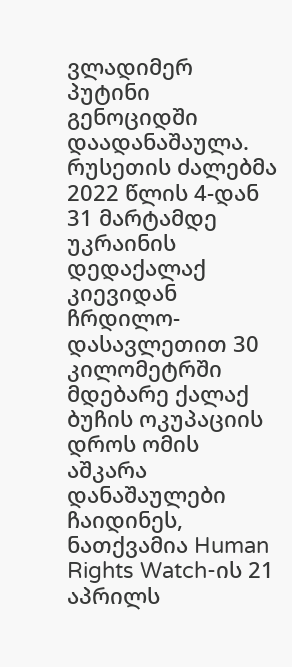ვლადიმერ პუტინი გენოციდში დაადანაშაულა.  რუსეთის ძალებმა 2022 წლის 4-დან 31 მარტამდე უკრაინის დედაქალაქ კიევიდან ჩრდილო-დასავლეთით 30 კილომეტრში მდებარე ქალაქ ბუჩის ოკუპაციის დროს ომის აშკარა დანაშაულები ჩაიდინეს, ნათქვამია Human Rights Watch-ის 21 აპრილს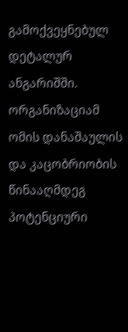გამოქვეყნებულ დეტალურ ანგარიშში. ორგანიზაციამ ომის დანაშაულის და კაცობრიობის წინააღმდეგ პოტენციური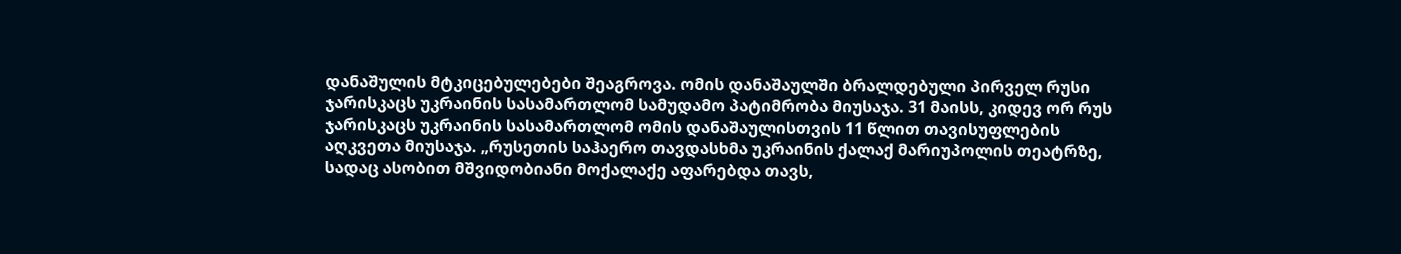დანაშულის მტკიცებულებები შეაგროვა. ომის დანაშაულში ბრალდებული პირველ რუსი ჯარისკაცს უკრაინის სასამართლომ სამუდამო პატიმრობა მიუსაჯა. 31 მაისს, კიდევ ორ რუს ჯარისკაცს უკრაინის სასამართლომ ომის დანაშაულისთვის 11 წლით თავისუფლების აღკვეთა მიუსაჯა. „რუსეთის საჰაერო თავდასხმა უკრაინის ქალაქ მარიუპოლის თეატრზე, სადაც ასობით მშვიდობიანი მოქალაქე აფარებდა თავს,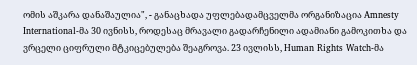ომის აშკარა დანაშაულია", - განაცხადა უფლებადამცველმა ორგანიზაცია Amnesty International-მა 30 ივნისს, როდესაც მრავალი გადარჩენილი ადამიანი გამოკითხა და ვრცელი ციფრული მტკიცებულება შეაგროვა. 23 ივლისს, Human Rights Watch-მა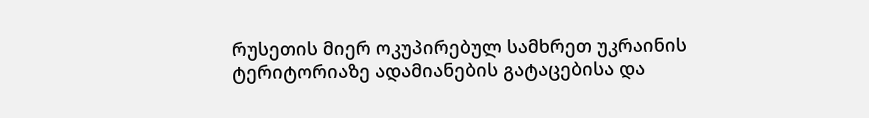რუსეთის მიერ ოკუპირებულ სამხრეთ უკრაინის ტერიტორიაზე ადამიანების გატაცებისა და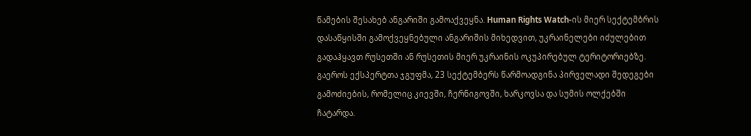წამების შესახებ ანგარიში გამოაქვეყნა. Human Rights Watch-ის მიერ სექტემბრის დასაწყისში გამოქვეყნებული ანგარიშის მიხედვით, უკრაინელები იძულებით გადაჰყავთ რუსეთში ან რუსეთის მიერ უკრაინის ოკუპირებულ ტერიტორიებზე. გაეროს ექსპერტთა ჯგუფმა, 23 სექტემბერს წარმოადგინა პირველადი შედეგები გამოძიების, რომელიც კიევში, ჩერნიგოვში, ხარკოვსა და სუმის ოლქებში ჩატარდა.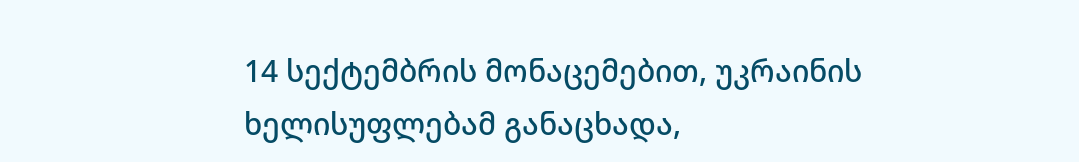14 სექტემბრის მონაცემებით, უკრაინის ხელისუფლებამ განაცხადა,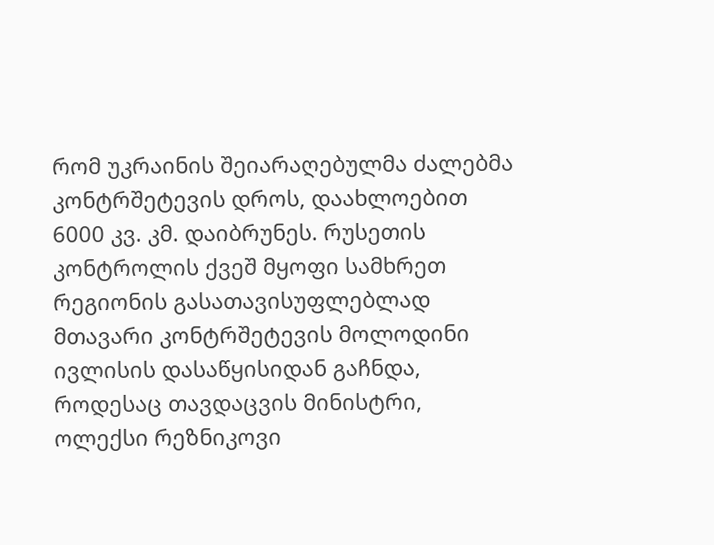რომ უკრაინის შეიარაღებულმა ძალებმა კონტრშეტევის დროს, დაახლოებით 6000 კვ. კმ. დაიბრუნეს. რუსეთის კონტროლის ქვეშ მყოფი სამხრეთ რეგიონის გასათავისუფლებლად მთავარი კონტრშეტევის მოლოდინი ივლისის დასაწყისიდან გაჩნდა, როდესაც თავდაცვის მინისტრი, ოლექსი რეზნიკოვი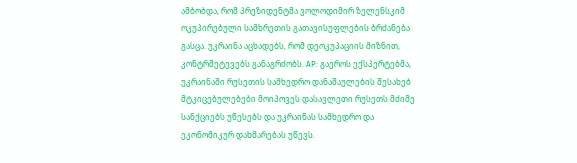ამბობდა, რომ პრეზიდენტმა ვოლოდიმირ ზელენსკიმ ოკუპირებული სამხრეთის გათავისუფლების ბრძანება გასცა. უკრაინა აცხადებს, რომ დეოკუპაციის მიზნით, კონტრშეტევებს განაგრძობს. AP: გაეროს ექსპერტებმა, უკრაინაში რუსეთის სამხედრო დანაშაულების შესახებ მტკიცებულებები მოიპოვეს დასავლეთი რუსეთს მძიმე სანქციებს უწესებს და უკრაინას სამხედრო და ეკონომიკურ დახმარებას უწევს.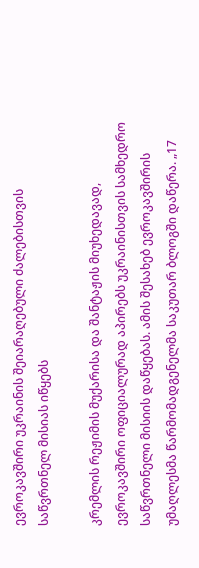ევროკავშირი უკრაინის შეიარაღებული ძალებისთვის საწვრთნელ მისიას იწყებს

კრემლის რეჟიმის მუქარისა და შანტაჟის მიუხედავად, ევროკავშირი ოფიციალურად აპირებს უკრაინისთვის სამხედრო საწვრთნელი მისიის დაწყებას. ამის შესახებ ევროკავშირის უმაღლესმა წარმომადგენელმა საკუთარ ბლოგში დაწერა. „17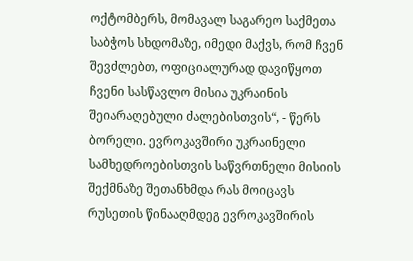ოქტომბერს, მომავალ საგარეო საქმეთა საბჭოს სხდომაზე, იმედი მაქვს, რომ ჩვენ შევძლებთ, ოფიციალურად დავიწყოთ ჩვენი სასწავლო მისია უკრაინის შეიარაღებული ძალებისთვის“, - წერს ბორელი. ევროკავშირი უკრაინელი სამხედროებისთვის საწვრთნელი მისიის შექმნაზე შეთანხმდა რას მოიცავს რუსეთის წინააღმდეგ ევროკავშირის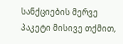სანქციების მერვე პაკეტი მისივე თქმით,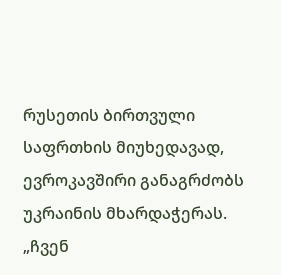რუსეთის ბირთვული საფრთხის მიუხედავად, ევროკავშირი განაგრძობს უკრაინის მხარდაჭერას. „ჩვენ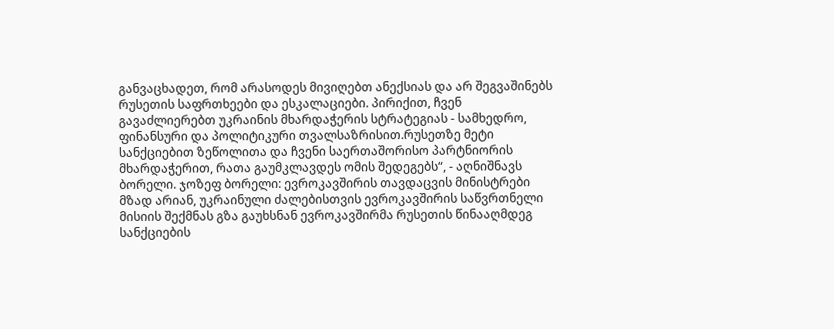განვაცხადეთ, რომ არასოდეს მივიღებთ ანექსიას და არ შეგვაშინებს რუსეთის საფრთხეები და ესკალაციები. პირიქით, ჩვენ გავაძლიერებთ უკრაინის მხარდაჭერის სტრატეგიას - სამხედრო, ფინანსური და პოლიტიკური თვალსაზრისით.რუსეთზე მეტი სანქციებით ზეწოლითა და ჩვენი საერთაშორისო პარტნიორის მხარდაჭერით, რათა გაუმკლავდეს ომის შედეგებს“, - აღნიშნავს ბორელი. ჯოზეფ ბორელი: ევროკავშირის თავდაცვის მინისტრები მზად არიან, უკრაინული ძალებისთვის ევროკავშირის საწვრთნელი მისიის შექმნას გზა გაუხსნან ევროკავშირმა რუსეთის წინააღმდეგ სანქციების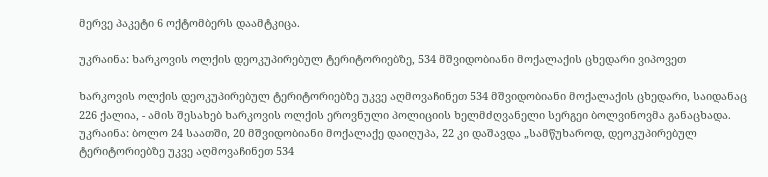მერვე პაკეტი 6 ოქტომბერს დაამტკიცა.

უკრაინა: ხარკოვის ოლქის დეოკუპირებულ ტერიტორიებზე, 534 მშვიდობიანი მოქალაქის ცხედარი ვიპოვეთ

ხარკოვის ოლქის დეოკუპირებულ ტერიტორიებზე უკვე აღმოვაჩინეთ 534 მშვიდობიანი მოქალაქის ცხედარი, საიდანაც 226 ქალია, - ამის შესახებ ხარკოვის ოლქის ეროვნული პოლიციის ხელმძღვანელი სერგეი ბოლვინოვმა განაცხადა. უკრაინა: ბოლო 24 საათში, 20 მშვიდობიანი მოქალაქე დაიღუპა, 22 კი დაშავდა „სამწუხაროდ, დეოკუპირებულ ტერიტორიებზე უკვე აღმოვაჩინეთ 534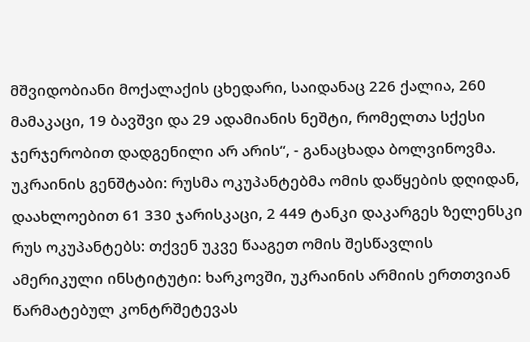მშვიდობიანი მოქალაქის ცხედარი, საიდანაც 226 ქალია, 260 მამაკაცი, 19 ბავშვი და 29 ადამიანის ნეშტი, რომელთა სქესი ჯერჯერობით დადგენილი არ არის“, - განაცხადა ბოლვინოვმა. უკრაინის გენშტაბი: რუსმა ოკუპანტებმა ომის დაწყების დღიდან, დაახლოებით 61 330 ჯარისკაცი, 2 449 ტანკი დაკარგეს ზელენსკი რუს ოკუპანტებს: თქვენ უკვე წააგეთ ომის შესწავლის ამერიკული ინსტიტუტი: ხარკოვში, უკრაინის არმიის ერთთვიან წარმატებულ კონტრშეტევას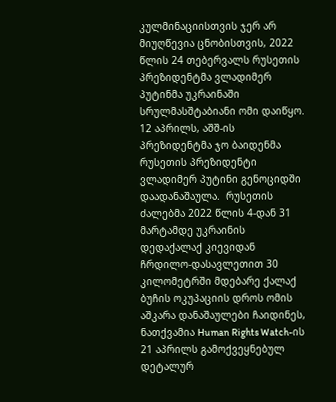კულმინაციისთვის ჯერ არ მიუღწევია ცნობისთვის, 2022 წლის 24 თებერვალს რუსეთის პრეზიდენტმა ვლადიმერ პუტინმა უკრაინაში სრულმასშტაბიანი ომი დაიწყო. 12 აპრილს, აშშ-ის პრეზიდენტმა ჯო ბაიდენმა რუსეთის პრეზიდენტი ვლადიმერ პუტინი გენოციდში დაადანაშაულა.  რუსეთის ძალებმა 2022 წლის 4-დან 31 მარტამდე უკრაინის დედაქალაქ კიევიდან ჩრდილო-დასავლეთით 30 კილომეტრში მდებარე ქალაქ ბუჩის ოკუპაციის დროს ომის აშკარა დანაშაულები ჩაიდინეს, ნათქვამია Human Rights Watch-ის 21 აპრილს გამოქვეყნებულ დეტალურ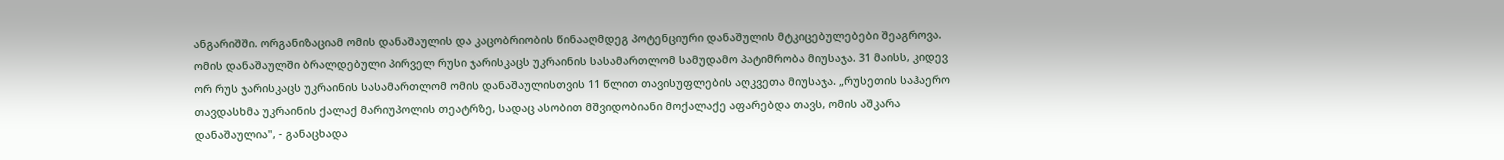ანგარიშში. ორგანიზაციამ ომის დანაშაულის და კაცობრიობის წინააღმდეგ პოტენციური დანაშულის მტკიცებულებები შეაგროვა. ომის დანაშაულში ბრალდებული პირველ რუსი ჯარისკაცს უკრაინის სასამართლომ სამუდამო პატიმრობა მიუსაჯა. 31 მაისს, კიდევ ორ რუს ჯარისკაცს უკრაინის სასამართლომ ომის დანაშაულისთვის 11 წლით თავისუფლების აღკვეთა მიუსაჯა. „რუსეთის საჰაერო თავდასხმა უკრაინის ქალაქ მარიუპოლის თეატრზე, სადაც ასობით მშვიდობიანი მოქალაქე აფარებდა თავს, ომის აშკარა დანაშაულია", - განაცხადა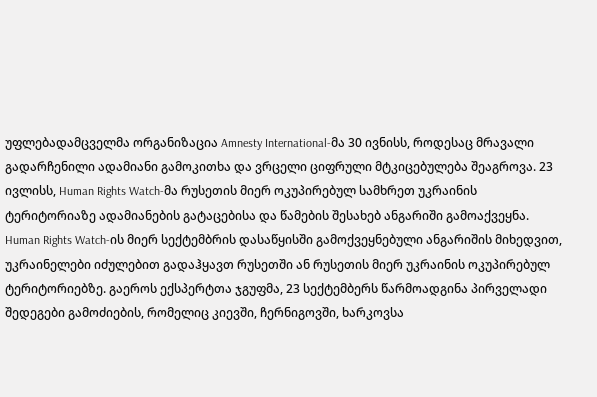უფლებადამცველმა ორგანიზაცია Amnesty International-მა 30 ივნისს, როდესაც მრავალი გადარჩენილი ადამიანი გამოკითხა და ვრცელი ციფრული მტკიცებულება შეაგროვა. 23 ივლისს, Human Rights Watch-მა რუსეთის მიერ ოკუპირებულ სამხრეთ უკრაინის ტერიტორიაზე ადამიანების გატაცებისა და წამების შესახებ ანგარიში გამოაქვეყნა. Human Rights Watch-ის მიერ სექტემბრის დასაწყისში გამოქვეყნებული ანგარიშის მიხედვით, უკრაინელები იძულებით გადაჰყავთ რუსეთში ან რუსეთის მიერ უკრაინის ოკუპირებულ ტერიტორიებზე. გაეროს ექსპერტთა ჯგუფმა, 23 სექტემბერს წარმოადგინა პირველადი შედეგები გამოძიების, რომელიც კიევში, ჩერნიგოვში, ხარკოვსა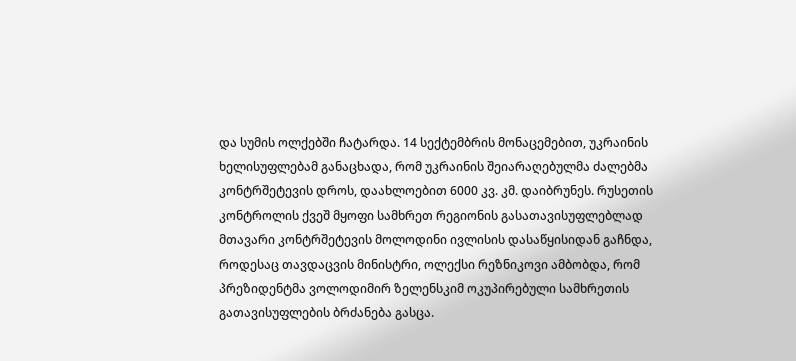და სუმის ოლქებში ჩატარდა. 14 სექტემბრის მონაცემებით, უკრაინის ხელისუფლებამ განაცხადა, რომ უკრაინის შეიარაღებულმა ძალებმა კონტრშეტევის დროს, დაახლოებით 6000 კვ. კმ. დაიბრუნეს. რუსეთის კონტროლის ქვეშ მყოფი სამხრეთ რეგიონის გასათავისუფლებლად მთავარი კონტრშეტევის მოლოდინი ივლისის დასაწყისიდან გაჩნდა, როდესაც თავდაცვის მინისტრი, ოლექსი რეზნიკოვი ამბობდა, რომ პრეზიდენტმა ვოლოდიმირ ზელენსკიმ ოკუპირებული სამხრეთის გათავისუფლების ბრძანება გასცა.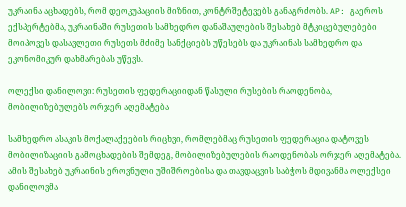უკრაინა აცხადებს, რომ დეოკუპაციის მიზნით, კონტრშეტევებს განაგრძობს. AP: გაეროს ექსპერტებმა, უკრაინაში რუსეთის სამხედრო დანაშაულების შესახებ მტკიცებულებები მოიპოვეს დასავლეთი რუსეთს მძიმე სანქციებს უწესებს და უკრაინას სამხედრო და ეკონომიკურ დახმარებას უწევს.

ოლექსი დანილოვი: რუსეთის ფედერაციიდან წასული რუსების რაოდენობა, მობილიზებულებს ორჯერ აღემატება

სამხედრო ასაკის მოქალაქეების რიცხვი, რომლებმაც რუსეთის ფედერაცია დატოვეს მობილიზაციის გამოცხადების შემდეგ, მობილიზებულების რაოდენობას ორჯერ აღემატება. ამის შესახებ უკრაინის ეროვნული უშიშროებისა და თავდაცვის საბჭოს მდივანმა ოლექსეი დანილოვმა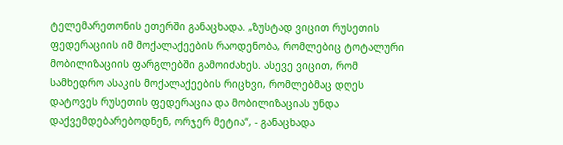ტელემარეთონის ეთერში განაცხადა. „ზუსტად ვიცით რუსეთის ფედერაციის იმ მოქალაქეების რაოდენობა, რომლებიც ტოტალური მობილიზაციის ფარგლებში გამოიძახეს. ასევე ვიცით, რომ სამხედრო ასაკის მოქალაქეების რიცხვი, რომლებმაც დღეს დატოვეს რუსეთის ფედერაცია და მობილიზაციას უნდა დაქვემდებარებოდნენ, ორჯერ მეტია“, - განაცხადა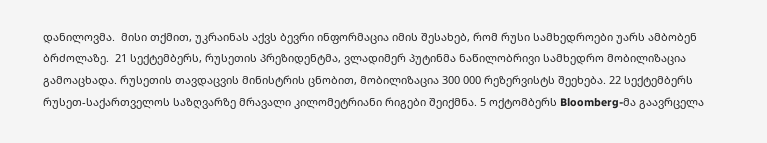დანილოვმა.  მისი თქმით, უკრაინას აქვს ბევრი ინფორმაცია იმის შესახებ, რომ რუსი სამხედროები უარს ამბობენ ბრძოლაზე.  21 სექტემბერს, რუსეთის პრეზიდენტმა, ვლადიმერ პუტინმა ნაწილობრივი სამხედრო მობილიზაცია გამოაცხადა. რუსეთის თავდაცვის მინისტრის ცნობით, მობილიზაცია 300 000 რეზერვისტს შეეხება. 22 სექტემბერს რუსეთ-საქართველოს საზღვარზე მრავალი კილომეტრიანი რიგები შეიქმნა. 5 ოქტომბერს Bloomberg-მა გაავრცელა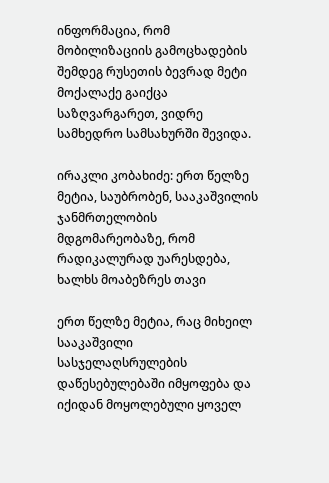ინფორმაცია, რომ მობილიზაციის გამოცხადების შემდეგ რუსეთის ბევრად მეტი მოქალაქე გაიქცა საზღვარგარეთ, ვიდრე სამხედრო სამსახურში შევიდა.

ირაკლი კობახიძე: ერთ წელზე მეტია, საუბრობენ, სააკაშვილის ჯანმრთელობის მდგომარეობაზე, რომ რადიკალურად უარესდება, ხალხს მოაბეზრეს თავი

ერთ წელზე მეტია, რაც მიხეილ სააკაშვილი სასჯელაღსრულების დაწესებულებაში იმყოფება და იქიდან მოყოლებული ყოველ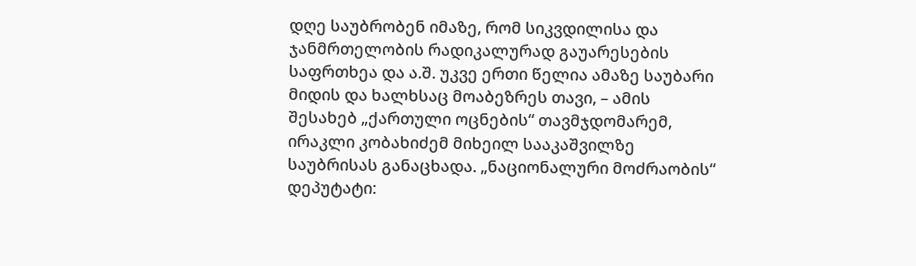დღე საუბრობენ იმაზე, რომ სიკვდილისა და ჯანმრთელობის რადიკალურად გაუარესების საფრთხეა და ა.შ. უკვე ერთი წელია ამაზე საუბარი მიდის და ხალხსაც მოაბეზრეს თავი, – ამის შესახებ „ქართული ოცნების“ თავმჯდომარემ, ირაკლი კობახიძემ მიხეილ სააკაშვილზე საუბრისას განაცხადა. „ნაციონალური მოძრაობის“ დეპუტატი: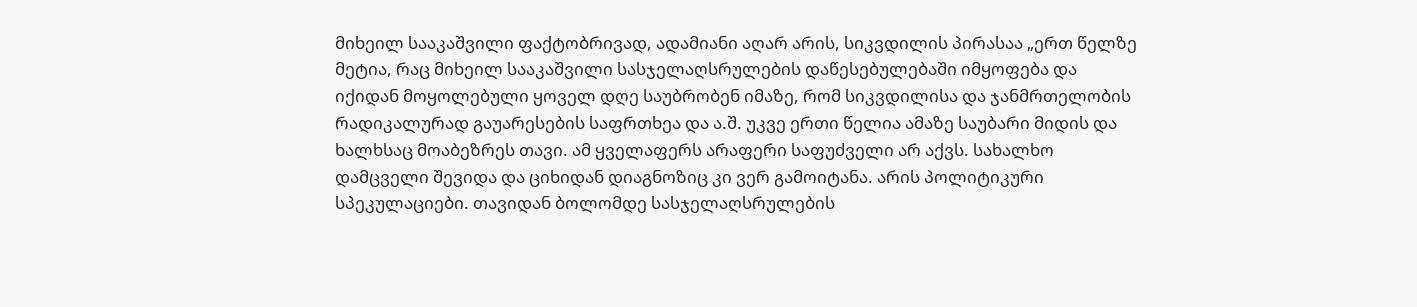მიხეილ სააკაშვილი ფაქტობრივად, ადამიანი აღარ არის, სიკვდილის პირასაა „ერთ წელზე მეტია, რაც მიხეილ სააკაშვილი სასჯელაღსრულების დაწესებულებაში იმყოფება და იქიდან მოყოლებული ყოველ დღე საუბრობენ იმაზე, რომ სიკვდილისა და ჯანმრთელობის რადიკალურად გაუარესების საფრთხეა და ა.შ. უკვე ერთი წელია ამაზე საუბარი მიდის და ხალხსაც მოაბეზრეს თავი. ამ ყველაფერს არაფერი საფუძველი არ აქვს. სახალხო დამცველი შევიდა და ციხიდან დიაგნოზიც კი ვერ გამოიტანა. არის პოლიტიკური სპეკულაციები. თავიდან ბოლომდე სასჯელაღსრულების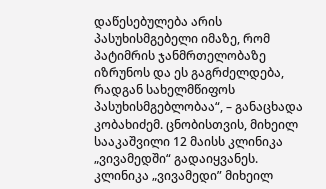დაწესებულება არის პასუხისმგებელი იმაზე, რომ პატიმრის ჯანმრთელობაზე იზრუნოს და ეს გაგრძელდება, რადგან სახელმწიფოს პასუხისმგებლობაა“, – განაცხადა კობახიძემ. ცნობისთვის, მიხეილ სააკაშვილი 12 მაისს კლინიკა „ვივამედში“ გადაიყვანეს. კლინიკა „ვივამედი” მიხეილ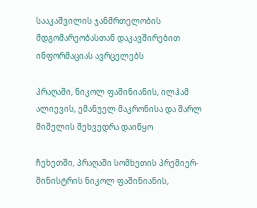სააკაშვილის ჯანმრთელობის მდგომარეობასთან დაკავშირებით ინფორმაციას ავრცელებს

პრაღაში, ნიკოლ ფაშინიანის, ილჰამ ალიევის, ემანუელ მაკრონისა და შარლ მიშელის შეხვედრა დაიწყო

ჩეხეთში, პრაღაში სომხეთის პრემიერ-მინისტრის ნიკოლ ფაშინიანის,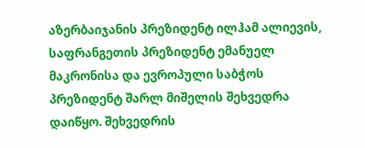აზერბაიჯანის პრეზიდენტ ილჰამ ალიევის, საფრანგეთის პრეზიდენტ ემანუელ მაკრონისა და ევროპული საბჭოს პრეზიდენტ შარლ მიშელის შეხვედრა დაიწყო. შეხვედრის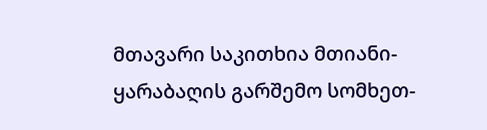მთავარი საკითხია მთიანი-ყარაბაღის გარშემო სომხეთ-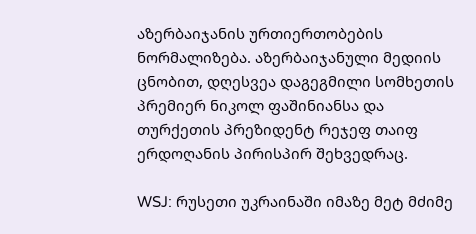აზერბაიჯანის ურთიერთობების ნორმალიზება. აზერბაიჯანული მედიის ცნობით, დღესვეა დაგეგმილი სომხეთის პრემიერ ნიკოლ ფაშინიანსა და თურქეთის პრეზიდენტ რეჯეფ თაიფ ერდოღანის პირისპირ შეხვედრაც.

WSJ: რუსეთი უკრაინაში იმაზე მეტ მძიმე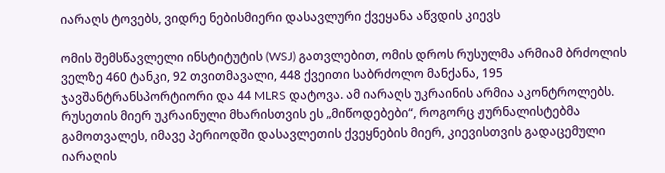იარაღს ტოვებს, ვიდრე ნებისმიერი დასავლური ქვეყანა აწვდის კიევს

ომის შემსწავლელი ინსტიტუტის (WSJ) გათვლებით, ომის დროს რუსულმა არმიამ ბრძოლის ველზე 460 ტანკი, 92 თვითმავალი, 448 ქვეითი საბრძოლო მანქანა, 195 ჯავშანტრანსპორტიორი და 44 MLRS დატოვა. ამ იარაღს უკრაინის არმია აკონტროლებს.  რუსეთის მიერ უკრაინული მხარისთვის ეს „მიწოდებები“, როგორც ჟურნალისტებმა გამოთვალეს, იმავე პერიოდში დასავლეთის ქვეყნების მიერ, კიევისთვის გადაცემული იარაღის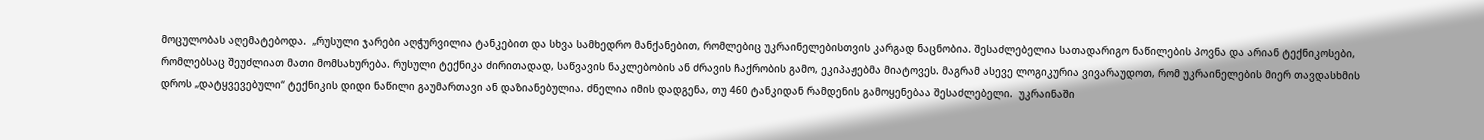მოცულობას აღემატებოდა.  „რუსული ჯარები აღჭურვილია ტანკებით და სხვა სამხედრო მანქანებით, რომლებიც უკრაინელებისთვის კარგად ნაცნობია. შესაძლებელია სათადარიგო ნაწილების პოვნა და არიან ტექნიკოსები, რომლებსაც შეუძლიათ მათი მომსახურება. რუსული ტექნიკა ძირითადად, საწვავის ნაკლებობის ან ძრავის ჩაქრობის გამო, ეკიპაჟებმა მიატოვეს. მაგრამ ასევე ლოგიკურია ვივარაუდოთ, რომ უკრაინელების მიერ თავდასხმის დროს „დატყვევებული“ ტექნიკის დიდი ნაწილი გაუმართავი ან დაზიანებულია. ძნელია იმის დადგენა, თუ 460 ტანკიდან რამდენის გამოყენებაა შესაძლებელი.  უკრაინაში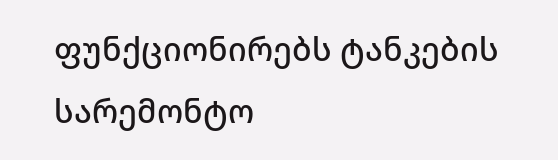ფუნქციონირებს ტანკების სარემონტო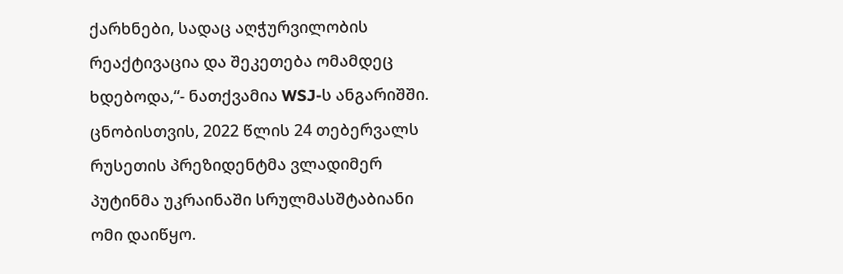ქარხნები, სადაც აღჭურვილობის რეაქტივაცია და შეკეთება ომამდეც ხდებოდა,“- ნათქვამია WSJ-ს ანგარიშში.  ცნობისთვის, 2022 წლის 24 თებერვალს რუსეთის პრეზიდენტმა ვლადიმერ პუტინმა უკრაინაში სრულმასშტაბიანი ომი დაიწყო.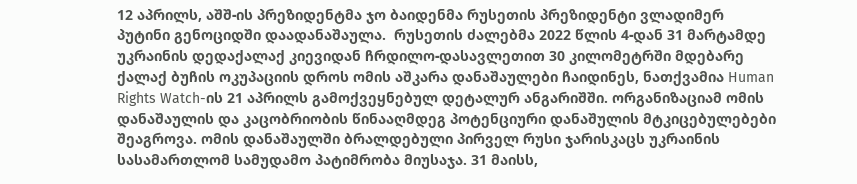12 აპრილს, აშშ-ის პრეზიდენტმა ჯო ბაიდენმა რუსეთის პრეზიდენტი ვლადიმერ პუტინი გენოციდში დაადანაშაულა.  რუსეთის ძალებმა 2022 წლის 4-დან 31 მარტამდე უკრაინის დედაქალაქ კიევიდან ჩრდილო-დასავლეთით 30 კილომეტრში მდებარე ქალაქ ბუჩის ოკუპაციის დროს ომის აშკარა დანაშაულები ჩაიდინეს, ნათქვამია Human Rights Watch-ის 21 აპრილს გამოქვეყნებულ დეტალურ ანგარიშში. ორგანიზაციამ ომის დანაშაულის და კაცობრიობის წინააღმდეგ პოტენციური დანაშულის მტკიცებულებები შეაგროვა. ომის დანაშაულში ბრალდებული პირველ რუსი ჯარისკაცს უკრაინის სასამართლომ სამუდამო პატიმრობა მიუსაჯა. 31 მაისს,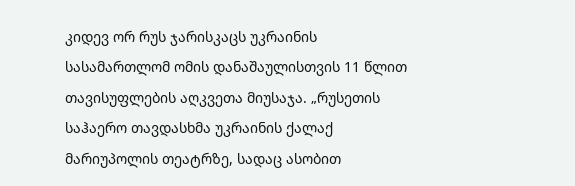კიდევ ორ რუს ჯარისკაცს უკრაინის სასამართლომ ომის დანაშაულისთვის 11 წლით თავისუფლების აღკვეთა მიუსაჯა. „რუსეთის საჰაერო თავდასხმა უკრაინის ქალაქ მარიუპოლის თეატრზე, სადაც ასობით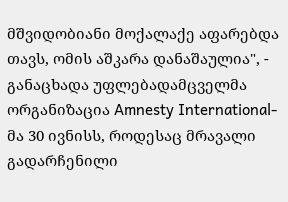მშვიდობიანი მოქალაქე აფარებდა თავს, ომის აშკარა დანაშაულია", - განაცხადა უფლებადამცველმა ორგანიზაცია Amnesty International-მა 30 ივნისს, როდესაც მრავალი გადარჩენილი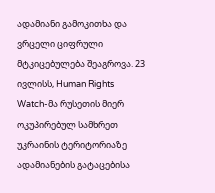ადამიანი გამოკითხა და ვრცელი ციფრული მტკიცებულება შეაგროვა. 23 ივლისს, Human Rights Watch-მა რუსეთის მიერ ოკუპირებულ სამხრეთ უკრაინის ტერიტორიაზე ადამიანების გატაცებისა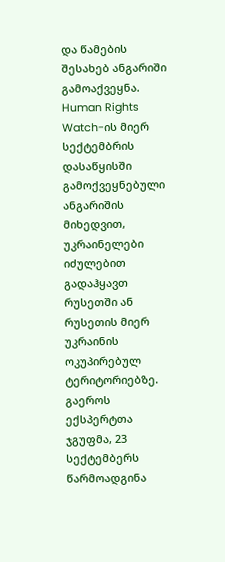და წამების შესახებ ანგარიში გამოაქვეყნა. Human Rights Watch-ის მიერ სექტემბრის დასაწყისში გამოქვეყნებული ანგარიშის მიხედვით, უკრაინელები იძულებით გადაჰყავთ რუსეთში ან რუსეთის მიერ უკრაინის ოკუპირებულ ტერიტორიებზე. გაეროს ექსპერტთა ჯგუფმა, 23 სექტემბერს წარმოადგინა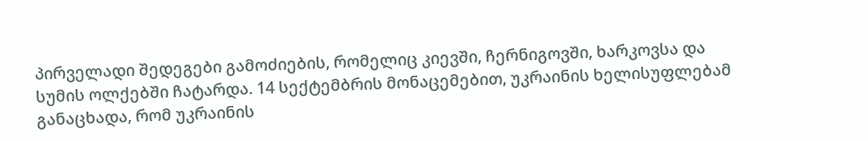პირველადი შედეგები გამოძიების, რომელიც კიევში, ჩერნიგოვში, ხარკოვსა და სუმის ოლქებში ჩატარდა. 14 სექტემბრის მონაცემებით, უკრაინის ხელისუფლებამ განაცხადა, რომ უკრაინის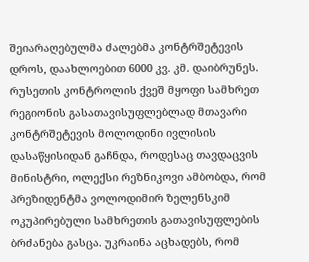შეიარაღებულმა ძალებმა კონტრშეტევის დროს, დაახლოებით 6000 კვ. კმ. დაიბრუნეს. რუსეთის კონტროლის ქვეშ მყოფი სამხრეთ რეგიონის გასათავისუფლებლად მთავარი კონტრშეტევის მოლოდინი ივლისის დასაწყისიდან გაჩნდა, როდესაც თავდაცვის მინისტრი, ოლექსი რეზნიკოვი ამბობდა, რომ პრეზიდენტმა ვოლოდიმირ ზელენსკიმ ოკუპირებული სამხრეთის გათავისუფლების ბრძანება გასცა. უკრაინა აცხადებს, რომ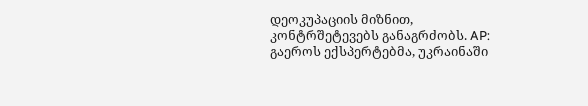დეოკუპაციის მიზნით, კონტრშეტევებს განაგრძობს. AP: გაეროს ექსპერტებმა, უკრაინაში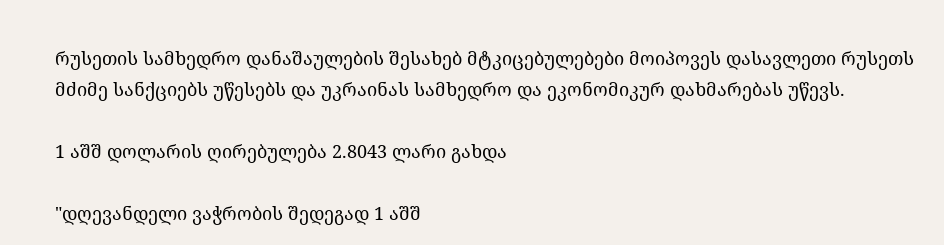რუსეთის სამხედრო დანაშაულების შესახებ მტკიცებულებები მოიპოვეს დასავლეთი რუსეთს მძიმე სანქციებს უწესებს და უკრაინას სამხედრო და ეკონომიკურ დახმარებას უწევს.

1 აშშ დოლარის ღირებულება 2.8043 ლარი გახდა

"დღევანდელი ვაჭრობის შედეგად 1 აშშ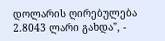დოლარის ღირებულება 2.8043 ლარი გახდა", -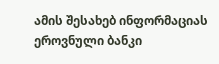ამის შესახებ ინფორმაციას ეროვნული ბანკი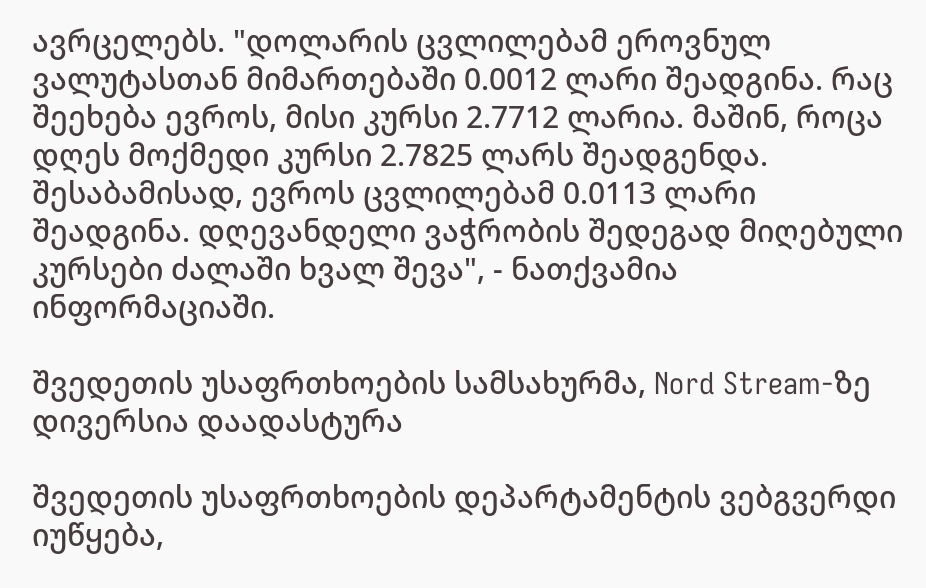ავრცელებს. "დოლარის ცვლილებამ ეროვნულ ვალუტასთან მიმართებაში 0.0012 ლარი შეადგინა. რაც შეეხება ევროს, მისი კურსი 2.7712 ლარია. მაშინ, როცა დღეს მოქმედი კურსი 2.7825 ლარს შეადგენდა. შესაბამისად, ევროს ცვლილებამ 0.0113 ლარი შეადგინა. დღევანდელი ვაჭრობის შედეგად მიღებული კურსები ძალაში ხვალ შევა", - ნათქვამია ინფორმაციაში.

შვედეთის უსაფრთხოების სამსახურმა, Nord Stream-ზე დივერსია დაადასტურა

შვედეთის უსაფრთხოების დეპარტამენტის ვებგვერდი იუწყება,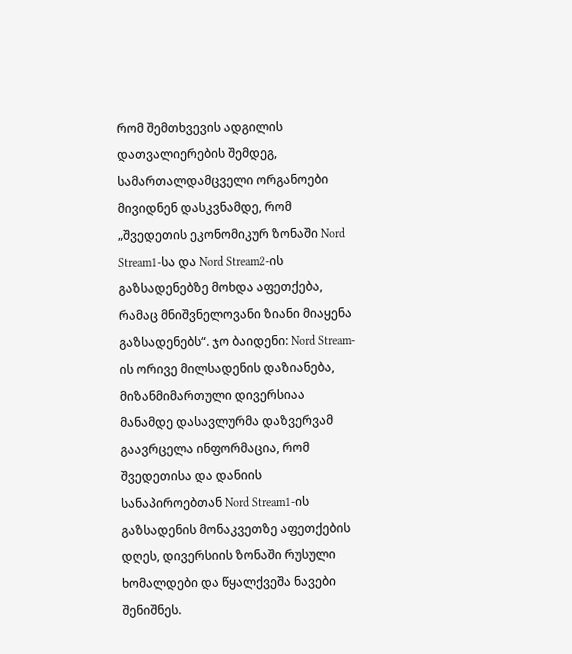რომ შემთხვევის ადგილის დათვალიერების შემდეგ, სამართალდამცველი ორგანოები მივიდნენ დასკვნამდე, რომ „შვედეთის ეკონომიკურ ზონაში Nord Stream1-სა და Nord Stream2-ის გაზსადენებზე მოხდა აფეთქება, რამაც მნიშვნელოვანი ზიანი მიაყენა გაზსადენებს“. ჯო ბაიდენი: Nord Stream-ის ორივე მილსადენის დაზიანება, მიზანმიმართული დივერსიაა  მანამდე დასავლურმა დაზვერვამ გაავრცელა ინფორმაცია, რომ შვედეთისა და დანიის სანაპიროებთან Nord Stream1-ის გაზსადენის მონაკვეთზე აფეთქების დღეს, დივერსიის ზონაში რუსული ხომალდები და წყალქვეშა ნავები შენიშნეს.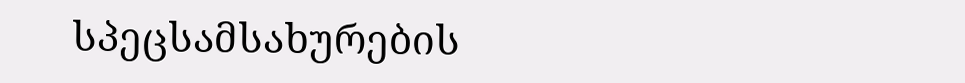სპეცსამსახურების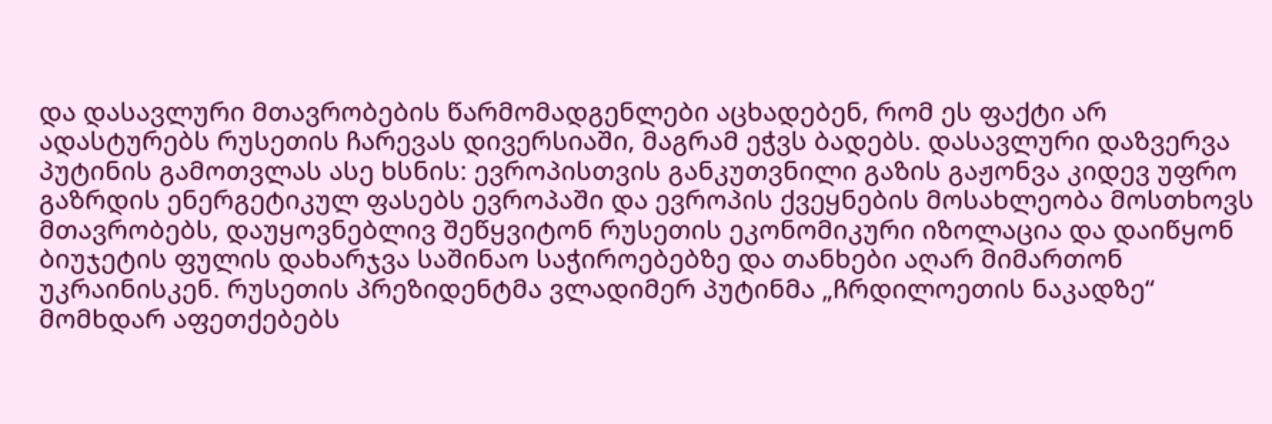და დასავლური მთავრობების წარმომადგენლები აცხადებენ, რომ ეს ფაქტი არ ადასტურებს რუსეთის ჩარევას დივერსიაში, მაგრამ ეჭვს ბადებს. დასავლური დაზვერვა პუტინის გამოთვლას ასე ხსნის: ევროპისთვის განკუთვნილი გაზის გაჟონვა კიდევ უფრო გაზრდის ენერგეტიკულ ფასებს ევროპაში და ევროპის ქვეყნების მოსახლეობა მოსთხოვს მთავრობებს, დაუყოვნებლივ შეწყვიტონ რუსეთის ეკონომიკური იზოლაცია და დაიწყონ ბიუჯეტის ფულის დახარჯვა საშინაო საჭიროებებზე და თანხები აღარ მიმართონ უკრაინისკენ. რუსეთის პრეზიდენტმა ვლადიმერ პუტინმა „ჩრდილოეთის ნაკადზე“ მომხდარ აფეთქებებს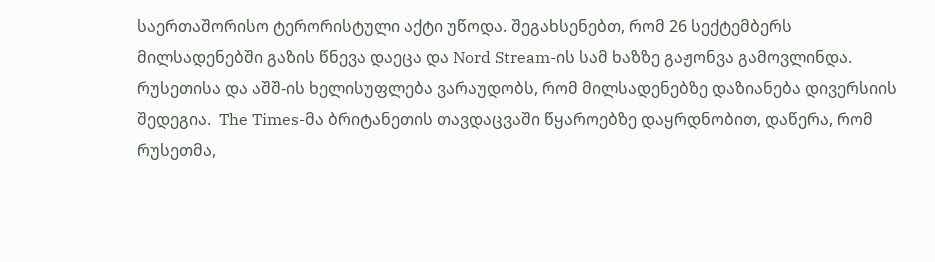საერთაშორისო ტერორისტული აქტი უწოდა. შეგახსენებთ, რომ 26 სექტემბერს მილსადენებში გაზის წნევა დაეცა და Nord Stream-ის სამ ხაზზე გაჟონვა გამოვლინდა. რუსეთისა და აშშ-ის ხელისუფლება ვარაუდობს, რომ მილსადენებზე დაზიანება დივერსიის შედეგია.  The Times-მა ბრიტანეთის თავდაცვაში წყაროებზე დაყრდნობით, დაწერა, რომ რუსეთმა,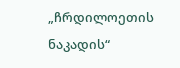„ჩრდილოეთის ნაკადის“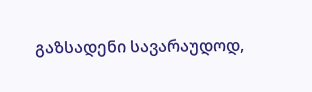გაზსადენი სავარაუდოდ,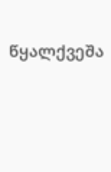წყალქვეშა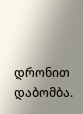დრონით დაბომბა.